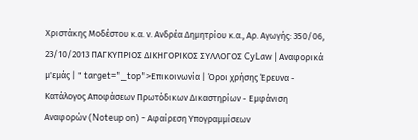Χριστάκης Μοδέστου κ.α. ν. Ανδρέα Δημητρίου κ.α., Αρ. Αγωγής: 350/06, 23/10/2013 ΠΑΓΚΥΠΡΙΟΣ ΔΙΚΗΓΟΡΙΚΟΣ ΣΥΛΛΟΓΟΣ CyLaw | Αναφορικά μ'εμάς | " target="_top">Επικοινωνία | Όροι χρήσης Έρευνα - Κατάλογος Αποφάσεων Πρωτόδικων Δικαστηρίων - Εμφάνιση Αναφορών (Noteup on) - Αφαίρεση Υπογραμμίσεων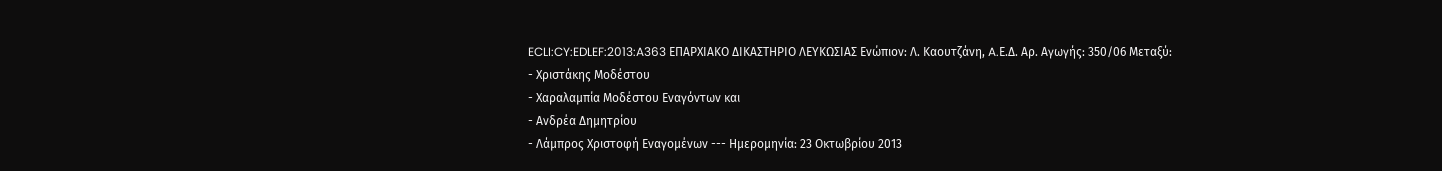ECLI:CY:EDLEF:2013:A363 ΕΠΑΡΧΙΑΚΟ ΔΙΚΑΣΤΗΡΙΟ ΛΕΥΚΩΣΙΑΣ Ενώπιον: Λ. Καουτζάνη, A.Ε.Δ. Αρ. Αγωγής: 350/06 Μεταξύ:
- Χριστάκης Μοδέστου
- Χαραλαμπία Μοδέστου Εναγόντων και
- Ανδρέα Δημητρίου
- Λάμπρος Χριστοφή Εναγομένων --- Ημερομηνία: 23 Οκτωβρίου 2013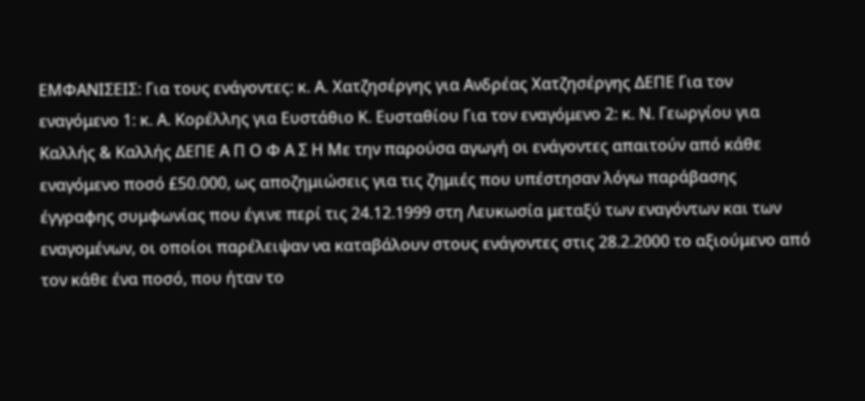ΕΜΦΑΝΙΣΕΙΣ: Για τους ενάγοντες: κ. Α. Χατζησέργης για Ανδρέας Χατζησέργης ΔΕΠΕ Για τον εναγόμενο 1: κ. Α. Κορέλλης για Ευστάθιο Κ. Ευσταθίου Για τον εναγόμενο 2: κ. Ν. Γεωργίου για Καλλής & Καλλής ΔΕΠΕ Α Π Ο Φ Α Σ Η Με την παρούσα αγωγή οι ενάγοντες απαιτούν από κάθε εναγόμενο ποσό £50.000, ως αποζημιώσεις για τις ζημιές που υπέστησαν λόγω παράβασης έγγραφης συμφωνίας που έγινε περί τις 24.12.1999 στη Λευκωσία μεταξύ των εναγόντων και των εναγομένων, οι οποίοι παρέλειψαν να καταβάλουν στους ενάγοντες στις 28.2.2000 το αξιούμενο από τον κάθε ένα ποσό, που ήταν το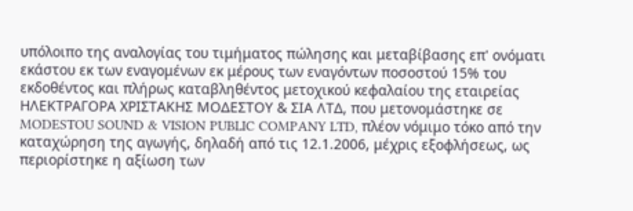υπόλοιπο της αναλογίας του τιμήματος πώλησης και μεταβίβασης επ' ονόματι εκάστου εκ των εναγομένων εκ μέρους των εναγόντων ποσοστού 15% του εκδοθέντος και πλήρως καταβληθέντος μετοχικού κεφαλαίου της εταιρείας ΗΛΕΚΤΡΑΓΟΡΑ ΧΡΙΣΤΑΚΗΣ ΜΟΔΕΣΤΟΥ & ΣΙΑ ΛΤΔ, που μετονομάστηκε σε MODESTOU SOUND & VISION PUBLIC COMPANY LTD, πλέον νόμιμο τόκο από την καταχώρηση της αγωγής, δηλαδή από τις 12.1.2006, μέχρις εξοφλήσεως, ως περιορίστηκε η αξίωση των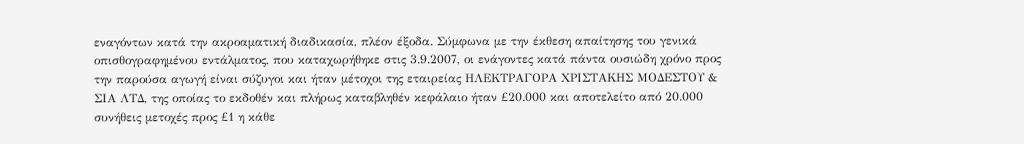εναγόντων κατά την ακροαματική διαδικασία, πλέον έξοδα. Σύμφωνα με την έκθεση απαίτησης του γενικά οπισθογραφημένου εντάλματος, που καταχωρήθηκε στις 3.9.2007, οι ενάγοντες κατά πάντα ουσιώδη χρόνο προς την παρούσα αγωγή είναι σύζυγοι και ήταν μέτοχοι της εταιρείας ΗΛΕΚΤΡΑΓΟΡΑ ΧΡΙΣΤΑΚΗΣ ΜΟΔΕΣΤΟΥ & ΣΙΑ ΛΤΔ, της οποίας το εκδοθέν και πλήρως καταβληθέν κεφάλαιο ήταν £20.000 και αποτελείτο από 20.000 συνήθεις μετοχές προς £1 η κάθε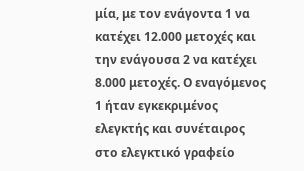μία, με τον ενάγοντα 1 να κατέχει 12.000 μετοχές και την ενάγουσα 2 να κατέχει 8.000 μετοχές. Ο εναγόμενος 1 ήταν εγκεκριμένος ελεγκτής και συνέταιρος στο ελεγκτικό γραφείο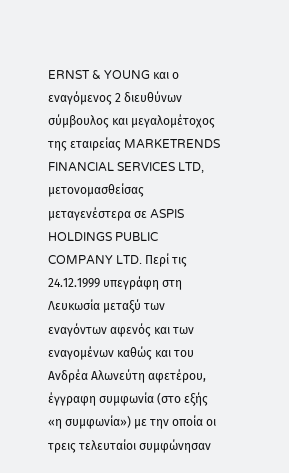ERNST & YOUNG και ο εναγόμενος 2 διευθύνων σύμβουλος και μεγαλομέτοχος της εταιρείας MARKETRENDS FINANCIAL SERVICES LTD, μετονομασθείσας μεταγενέστερα σε ASPIS HOLDINGS PUBLIC COMPANY LTD. Περί τις 24.12.1999 υπεγράφη στη Λευκωσία μεταξύ των εναγόντων αφενός και των εναγομένων καθώς και του Ανδρέα Αλωνεύτη αφετέρου, έγγραφη συμφωνία (στο εξής «η συμφωνία») με την οποία οι τρεις τελευταίοι συμφώνησαν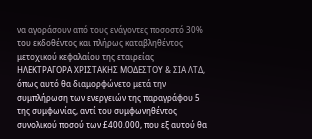να αγοράσουν από τους ενάγοντες ποσοστό 30% του εκδοθέντος και πλήρως καταβληθέντος μετοχικού κεφαλαίου της εταιρείας ΗΛΕΚΤΡΑΓΟΡΑ ΧΡΙΣΤΑΚΗΣ ΜΟΔΕΣΤΟΥ & ΣΙΑ ΛΤΔ, όπως αυτό θα διαμορφώνετο μετά την συμπλήρωση των ενεργειών της παραγράφου 5 της συμφωνίας, αντί του συμφωνηθέντος συνολικού ποσού των £400.000, που εξ αυτού θα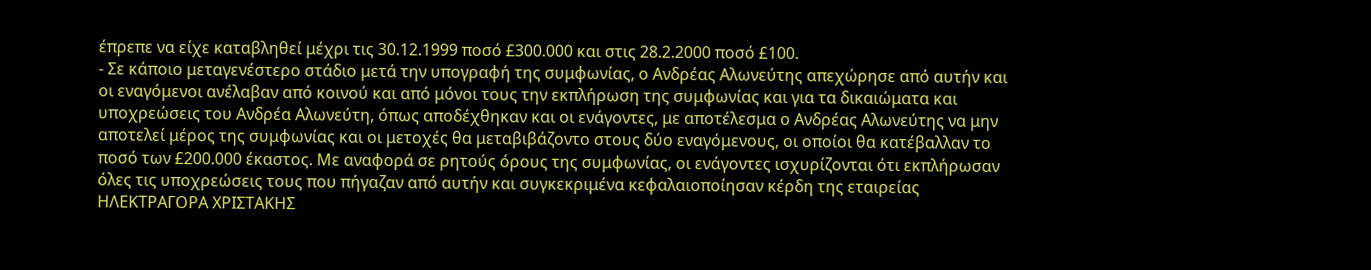έπρεπε να είχε καταβληθεί μέχρι τις 30.12.1999 ποσό £300.000 και στις 28.2.2000 ποσό £100.
- Σε κάποιο μεταγενέστερο στάδιο μετά την υπογραφή της συμφωνίας, ο Ανδρέας Αλωνεύτης απεχώρησε από αυτήν και οι εναγόμενοι ανέλαβαν από κοινού και από μόνοι τους την εκπλήρωση της συμφωνίας και για τα δικαιώματα και υποχρεώσεις του Ανδρέα Αλωνεύτη, όπως αποδέχθηκαν και οι ενάγοντες, με αποτέλεσμα ο Ανδρέας Αλωνεύτης να μην αποτελεί μέρος της συμφωνίας και οι μετοχές θα μεταβιβάζοντο στους δύο εναγόμενους, οι οποίοι θα κατέβαλλαν το ποσό των £200.000 έκαστος. Με αναφορά σε ρητούς όρους της συμφωνίας, οι ενάγοντες ισχυρίζονται ότι εκπλήρωσαν όλες τις υποχρεώσεις τους που πήγαζαν από αυτήν και συγκεκριμένα κεφαλαιοποίησαν κέρδη της εταιρείας ΗΛΕΚΤΡΑΓΟΡΑ ΧΡΙΣΤΑΚΗΣ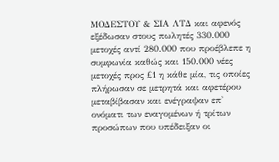ΜΟΔΕΣΤΟΥ & ΣΙΑ ΛΤΔ και αφενός εξέδωσαν στους πωλητές 330.000 μετοχές αντί 280.000 που προέβλεπε η συμφωνία καθώς και 150.000 νέες μετοχές προς £1 η κάθε μία, τις οποίες πλήρωσαν σε μετρητά και αφετέρου μεταβίβασαν και ενέγραψαν επ' ονόματι των εναγομένων ή τρίτων προσώπων που υπέδειξαν οι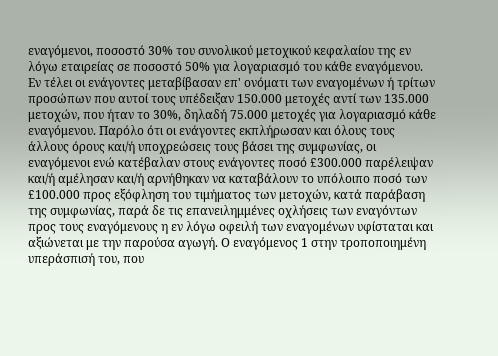εναγόμενοι, ποσοστό 30% του συνολικού μετοχικού κεφαλαίου της εν λόγω εταιρείας σε ποσοστό 50% για λογαριασμό του κάθε εναγόμενου. Εν τέλει οι ενάγοντες μεταβίβασαν επ' ονόματι των εναγομένων ή τρίτων προσώπων που αυτοί τους υπέδειξαν 150.000 μετοχές αντί των 135.000 μετοχών, που ήταν το 30%, δηλαδή 75.000 μετοχές για λογαριασμό κάθε εναγόμενου. Παρόλο ότι οι ενάγοντες εκπλήρωσαν και όλους τους άλλους όρους και/ή υποχρεώσεις τους βάσει της συμφωνίας, οι εναγόμενοι ενώ κατέβαλαν στους ενάγοντες ποσό £300.000 παρέλειψαν και/ή αμέλησαν και/ή αρνήθηκαν να καταβάλουν το υπόλοιπο ποσό των £100.000 προς εξόφληση του τιμήματος των μετοχών, κατά παράβαση της συμφωνίας, παρά δε τις επανειλημμένες οχλήσεις των εναγόντων προς τους εναγόμενους η εν λόγω οφειλή των εναγομένων υφίσταται και αξιώνεται με την παρούσα αγωγή. Ο εναγόμενος 1 στην τροποποιημένη υπεράσπισή του, που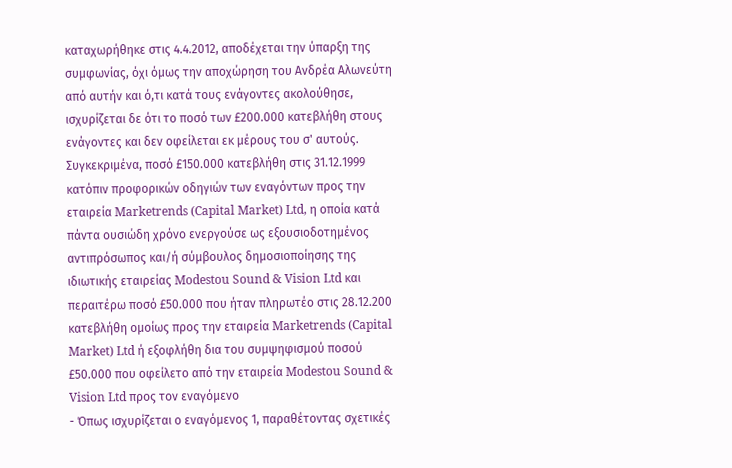καταχωρήθηκε στις 4.4.2012, αποδέχεται την ύπαρξη της συμφωνίας, όχι όμως την αποχώρηση του Ανδρέα Αλωνεύτη από αυτήν και ό,τι κατά τους ενάγοντες ακολούθησε, ισχυρίζεται δε ότι το ποσό των £200.000 κατεβλήθη στους ενάγοντες και δεν οφείλεται εκ μέρους του σ' αυτούς. Συγκεκριμένα, ποσό £150.000 κατεβλήθη στις 31.12.1999 κατόπιν προφορικών οδηγιών των εναγόντων προς την εταιρεία Marketrends (Capital Market) Ltd, η οποία κατά πάντα ουσιώδη χρόνο ενεργούσε ως εξουσιοδοτημένος αντιπρόσωπος και/ή σύμβουλος δημοσιοποίησης της ιδιωτικής εταιρείας Modestou Sound & Vision Ltd και περαιτέρω ποσό £50.000 που ήταν πληρωτέο στις 28.12.200 κατεβλήθη ομοίως προς την εταιρεία Marketrends (Capital Market) Ltd ή εξοφλήθη δια του συμψηφισμού ποσού £50.000 που οφείλετο από την εταιρεία Modestou Sound & Vision Ltd προς τον εναγόμενο
- Όπως ισχυρίζεται ο εναγόμενος 1, παραθέτοντας σχετικές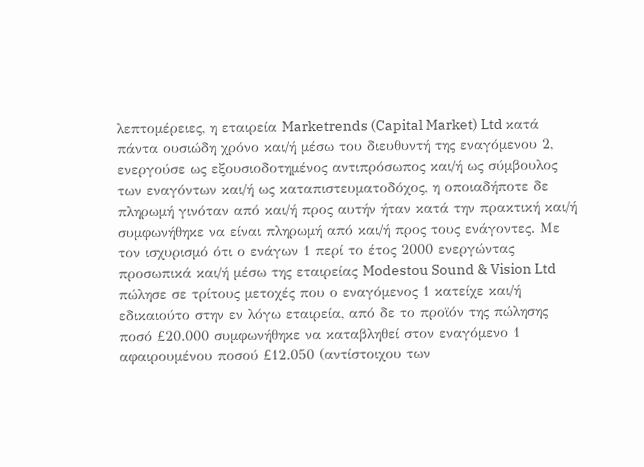λεπτομέρειες, η εταιρεία Marketrends (Capital Market) Ltd κατά πάντα ουσιώδη χρόνο και/ή μέσω του διευθυντή της εναγόμενου 2, ενεργούσε ως εξουσιοδοτημένος αντιπρόσωπος και/ή ως σύμβουλος των εναγόντων και/ή ως καταπιστευματοδόχος, η οποιαδήποτε δε πληρωμή γινόταν από και/ή προς αυτήν ήταν κατά την πρακτική και/ή συμφωνήθηκε να είναι πληρωμή από και/ή προς τους ενάγοντες. Με τον ισχυρισμό ότι ο ενάγων 1 περί το έτος 2000 ενεργώντας προσωπικά και/ή μέσω της εταιρείας Modestou Sound & Vision Ltd πώλησε σε τρίτους μετοχές που ο εναγόμενος 1 κατείχε και/ή εδικαιούτο στην εν λόγω εταιρεία, από δε το προϊόν της πώλησης ποσό £20.000 συμφωνήθηκε να καταβληθεί στον εναγόμενο 1 αφαιρουμένου ποσού £12.050 (αντίστοιχου των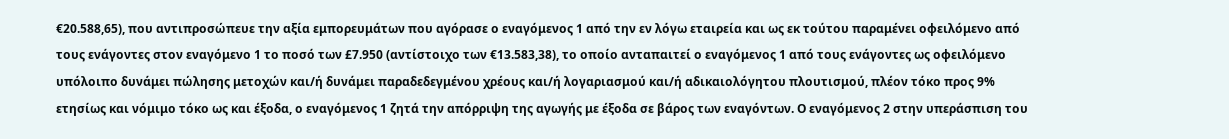€20.588,65), που αντιπροσώπευε την αξία εμπορευμάτων που αγόρασε ο εναγόμενος 1 από την εν λόγω εταιρεία και ως εκ τούτου παραμένει οφειλόμενο από τους ενάγοντες στον εναγόμενο 1 το ποσό των £7.950 (αντίστοιχο των €13.583,38), το οποίο ανταπαιτεί ο εναγόμενος 1 από τους ενάγοντες ως οφειλόμενο υπόλοιπο δυνάμει πώλησης μετοχών και/ή δυνάμει παραδεδεγμένου χρέους και/ή λογαριασμού και/ή αδικαιολόγητου πλουτισμού, πλέον τόκο προς 9% ετησίως και νόμιμο τόκο ως και έξοδα, ο εναγόμενος 1 ζητά την απόρριψη της αγωγής με έξοδα σε βάρος των εναγόντων. Ο εναγόμενος 2 στην υπεράσπιση του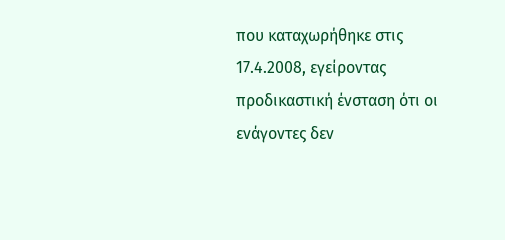που καταχωρήθηκε στις 17.4.2008, εγείροντας προδικαστική ένσταση ότι οι ενάγοντες δεν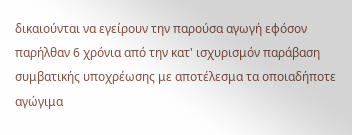δικαιούνται να εγείρουν την παρούσα αγωγή εφόσον παρήλθαν 6 χρόνια από την κατ' ισχυρισμόν παράβαση συμβατικής υποχρέωσης με αποτέλεσμα τα οποιαδήποτε αγώγιμα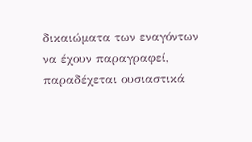δικαιώματα των εναγόντων να έχουν παραγραφεί, παραδέχεται ουσιαστικά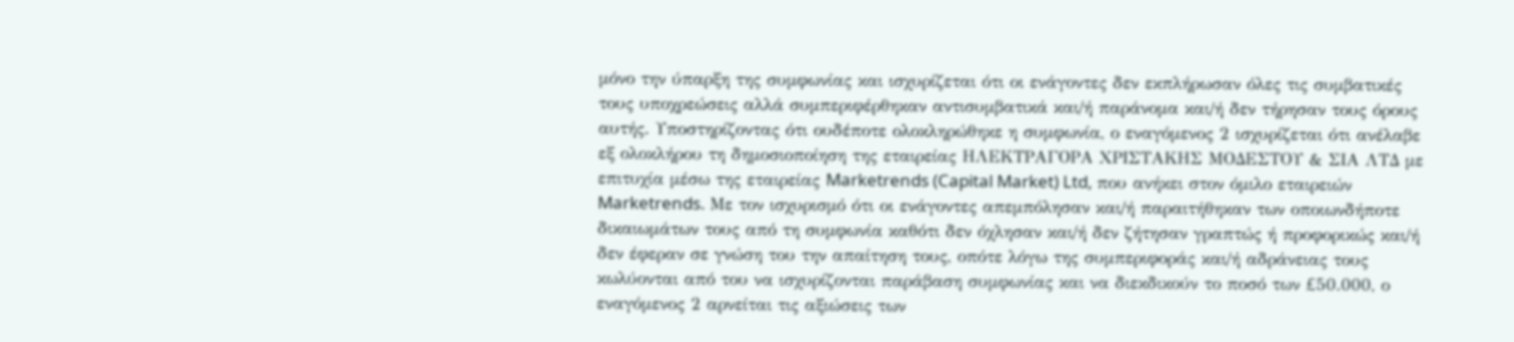μόνο την ύπαρξη της συμφωνίας και ισχυρίζεται ότι οι ενάγοντες δεν εκπλήρωσαν όλες τις συμβατικές τους υποχρεώσεις αλλά συμπεριφέρθηκαν αντισυμβατικά και/ή παράνομα και/ή δεν τήρησαν τους όρους αυτής. Υποστηρίζοντας ότι ουδέποτε ολοκληρώθηκε η συμφωνία, ο εναγόμενος 2 ισχυρίζεται ότι ανέλαβε εξ ολοκλήρου τη δημοσιοποίηση της εταιρείας ΗΛΕΚΤΡΑΓΟΡΑ ΧΡΙΣΤΑΚΗΣ ΜΟΔΕΣΤΟΥ & ΣΙΑ ΛΤΔ με επιτυχία μέσω της εταιρείας Marketrends (Capital Market) Ltd, που ανήκει στον όμιλο εταιρειών Marketrends. Με τον ισχυρισμό ότι οι ενάγοντες απεμπόλησαν και/ή παραιτήθηκαν των οποιωνδήποτε δικαιωμάτων τους από τη συμφωνία καθότι δεν όχλησαν και/ή δεν ζήτησαν γραπτώς ή προφορικώς και/ή δεν έφεραν σε γνώση του την απαίτηση τους, οπότε λόγω της συμπεριφοράς και/ή αδράνειας τους κωλύονται από του να ισχυρίζονται παράβαση συμφωνίας και να διεκδικούν το ποσό των £50.000, ο εναγόμενος 2 αρνείται τις αξιώσεις των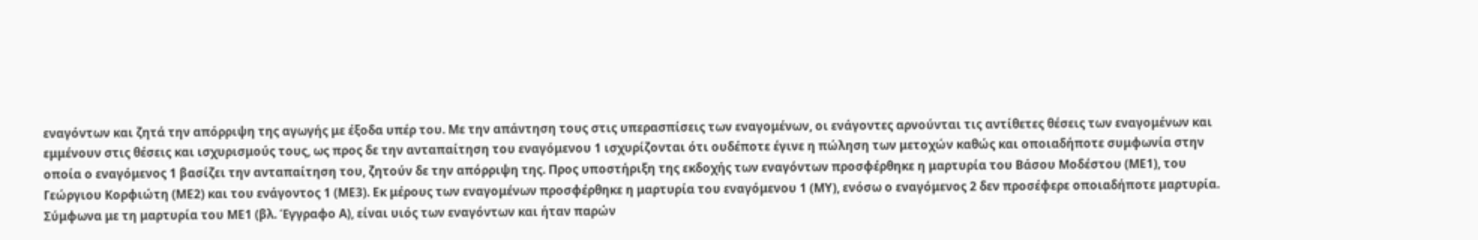εναγόντων και ζητά την απόρριψη της αγωγής με έξοδα υπέρ του. Με την απάντηση τους στις υπερασπίσεις των εναγομένων, οι ενάγοντες αρνούνται τις αντίθετες θέσεις των εναγομένων και εμμένουν στις θέσεις και ισχυρισμούς τους, ως προς δε την ανταπαίτηση του εναγόμενου 1 ισχυρίζονται ότι ουδέποτε έγινε η πώληση των μετοχών καθώς και οποιαδήποτε συμφωνία στην οποία ο εναγόμενος 1 βασίζει την ανταπαίτηση του, ζητούν δε την απόρριψη της. Προς υποστήριξη της εκδοχής των εναγόντων προσφέρθηκε η μαρτυρία του Βάσου Μοδέστου (ΜΕ1), του Γεώργιου Κορφιώτη (ΜΕ2) και του ενάγοντος 1 (ΜΕ3). Εκ μέρους των εναγομένων προσφέρθηκε η μαρτυρία του εναγόμενου 1 (ΜΥ), ενόσω ο εναγόμενος 2 δεν προσέφερε οποιαδήποτε μαρτυρία. Σύμφωνα με τη μαρτυρία του ΜΕ1 (βλ. Έγγραφο Α), είναι υιός των εναγόντων και ήταν παρών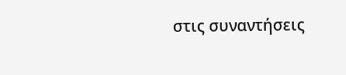στις συναντήσεις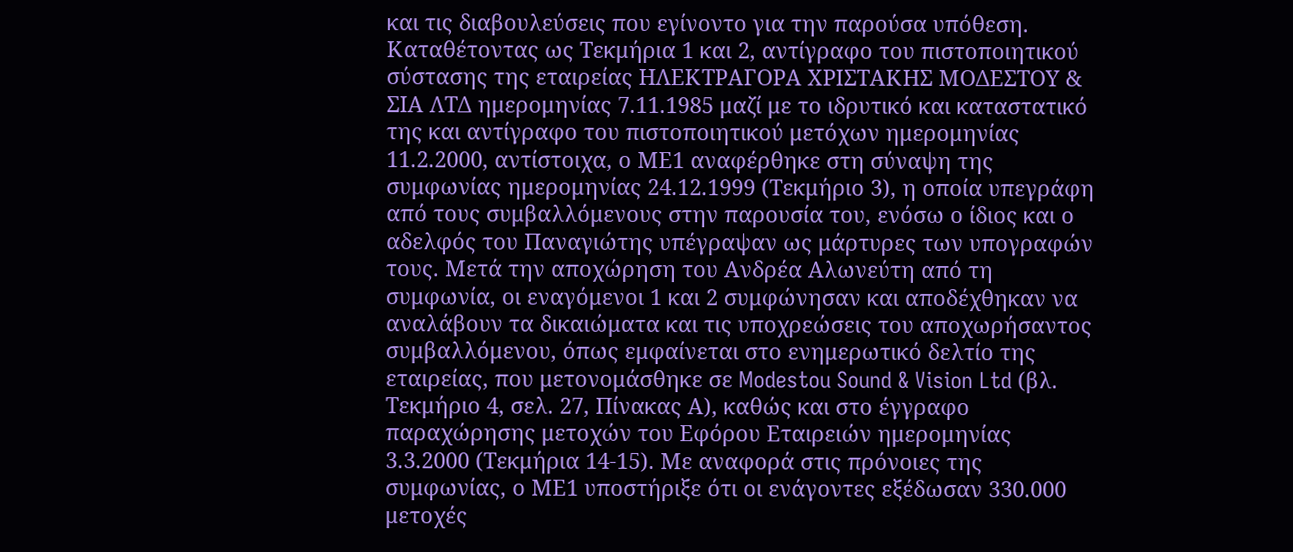και τις διαβουλεύσεις που εγίνοντο για την παρούσα υπόθεση. Καταθέτοντας ως Τεκμήρια 1 και 2, αντίγραφο του πιστοποιητικού σύστασης της εταιρείας ΗΛΕΚΤΡΑΓΟΡΑ ΧΡΙΣΤΑΚΗΣ ΜΟΔΕΣΤΟΥ & ΣΙΑ ΛΤΔ ημερομηνίας 7.11.1985 μαζί με το ιδρυτικό και καταστατικό της και αντίγραφο του πιστοποιητικού μετόχων ημερομηνίας 11.2.2000, αντίστοιχα, ο ΜΕ1 αναφέρθηκε στη σύναψη της συμφωνίας ημερομηνίας 24.12.1999 (Τεκμήριο 3), η οποία υπεγράφη από τους συμβαλλόμενους στην παρουσία του, ενόσω ο ίδιος και ο αδελφός του Παναγιώτης υπέγραψαν ως μάρτυρες των υπογραφών τους. Μετά την αποχώρηση του Ανδρέα Αλωνεύτη από τη συμφωνία, οι εναγόμενοι 1 και 2 συμφώνησαν και αποδέχθηκαν να αναλάβουν τα δικαιώματα και τις υποχρεώσεις του αποχωρήσαντος συμβαλλόμενου, όπως εμφαίνεται στο ενημερωτικό δελτίο της εταιρείας, που μετονομάσθηκε σε Modestou Sound & Vision Ltd (βλ. Τεκμήριο 4, σελ. 27, Πίνακας Α), καθώς και στο έγγραφο παραχώρησης μετοχών του Εφόρου Εταιρειών ημερομηνίας 3.3.2000 (Τεκμήρια 14-15). Με αναφορά στις πρόνοιες της συμφωνίας, ο ΜΕ1 υποστήριξε ότι οι ενάγοντες εξέδωσαν 330.000 μετοχές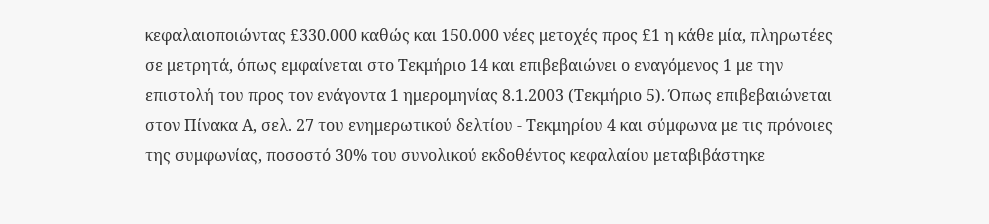κεφαλαιοποιώντας £330.000 καθώς και 150.000 νέες μετοχές προς £1 η κάθε μία, πληρωτέες σε μετρητά, όπως εμφαίνεται στο Τεκμήριο 14 και επιβεβαιώνει ο εναγόμενος 1 με την επιστολή του προς τον ενάγοντα 1 ημερομηνίας 8.1.2003 (Τεκμήριο 5). Όπως επιβεβαιώνεται στον Πίνακα Α, σελ. 27 του ενημερωτικού δελτίου - Τεκμηρίου 4 και σύμφωνα με τις πρόνοιες της συμφωνίας, ποσοστό 30% του συνολικού εκδοθέντος κεφαλαίου μεταβιβάστηκε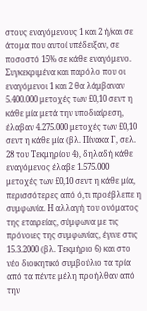στους εναγόμενους 1 και 2 ή/και σε άτομα που αυτοί υπέδειξαν, σε ποσοστό 15% σε κάθε εναγόμενο. Συγκεκριμένα και παρόλο που οι εναγόμενοι 1 και 2 θα λάμβαναν 5.400.000 μετοχές των £0,10 σεντ η κάθε μία μετά την υποδιαίρεση, έλαβαν 4.275.000 μετοχές των £0,10 σεντ η κάθε μία (βλ. Πίνακα Γ, σελ. 28 του Τεκμηρίου 4), δηλαδή κάθε εναγόμενος έλαβε 1.575.000 μετοχές των £0,10 σεντ η κάθε μία, περισσότερες από ό,τι προέβλεπε η συμφωνία. Η αλλαγή του ονόματος της εταιρείας, σύμφωνα με τις πρόνοιες της συμφωνίας, έγινε στις 15.3.2000 (βλ. Τεκμήριο 6) και στο νέο διοικητικό συμβούλιο τα τρία από τα πέντε μέλη προήλθαν από την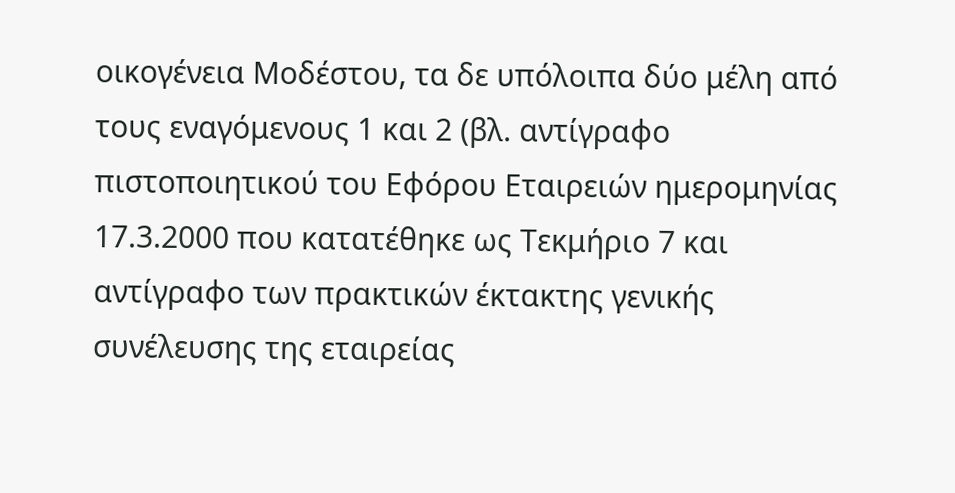οικογένεια Μοδέστου, τα δε υπόλοιπα δύο μέλη από τους εναγόμενους 1 και 2 (βλ. αντίγραφο πιστοποιητικού του Εφόρου Εταιρειών ημερομηνίας 17.3.2000 που κατατέθηκε ως Τεκμήριο 7 και αντίγραφο των πρακτικών έκτακτης γενικής συνέλευσης της εταιρείας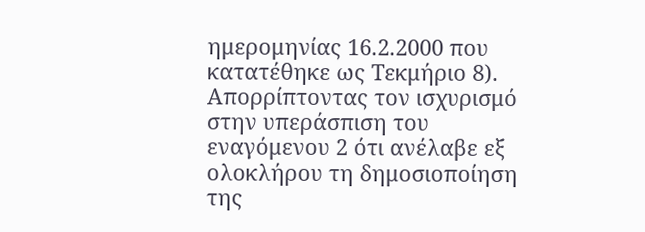ημερομηνίας 16.2.2000 που κατατέθηκε ως Τεκμήριο 8). Απορρίπτοντας τον ισχυρισμό στην υπεράσπιση του εναγόμενου 2 ότι ανέλαβε εξ ολοκλήρου τη δημοσιοποίηση της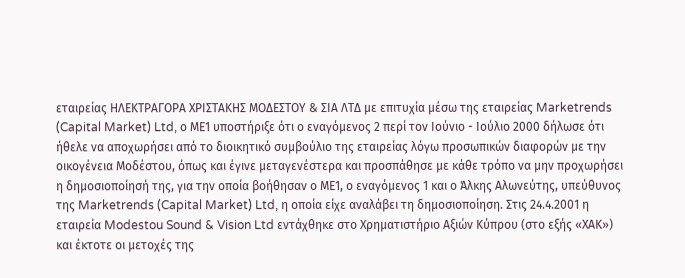εταιρείας ΗΛΕΚΤΡΑΓΟΡΑ ΧΡΙΣΤΑΚΗΣ ΜΟΔΕΣΤΟΥ & ΣΙΑ ΛΤΔ με επιτυχία μέσω της εταιρείας Marketrends (Capital Market) Ltd, ο ΜΕ1 υποστήριξε ότι ο εναγόμενος 2 περί τον Ιούνιο - Ιούλιο 2000 δήλωσε ότι ήθελε να αποχωρήσει από το διοικητικό συμβούλιο της εταιρείας λόγω προσωπικών διαφορών με την οικογένεια Μοδέστου, όπως και έγινε μεταγενέστερα και προσπάθησε με κάθε τρόπο να μην προχωρήσει η δημοσιοποίησή της, για την οποία βοήθησαν ο ΜΕ1, ο εναγόμενος 1 και ο Άλκης Αλωνεύτης, υπεύθυνος της Marketrends (Capital Market) Ltd, η οποία είχε αναλάβει τη δημοσιοποίηση. Στις 24.4.2001 η εταιρεία Modestou Sound & Vision Ltd εντάχθηκε στο Χρηματιστήριο Αξιών Κύπρου (στο εξής «ΧΑΚ») και έκτοτε οι μετοχές της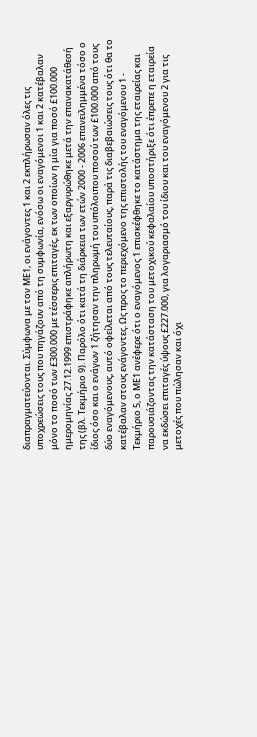διαπραγματεύονται. Σύμφωνα με τον ΜΕ1, οι ενάγοντες 1 και 2 εκπλήρωσαν όλες τις υποχρεώσεις τους που πηγάζουν από τη συμφωνία, ενόσω οι εναγόμενοι 1 και 2 κατέβαλαν μόνο το ποσό των £300.000 με τέσσερις επιταγές, εκ των οποίων η μία για ποσό £100.000 ημερομηνίας 27.12.1999 επιστράφηκε απλήρωτη και εξαργυρώθηκε μετά την επανακατάθεσή της (βλ. Τεκμήριο 9). Παρόλο ότι κατά τη διάρκεια των ετών 2000 - 2006 επανειλημμένα τόσο ο ίδιος όσο και ο ενάγων 1 ζήτησαν την πληρωμή του υπόλοιπου ποσού των £100.000 από τους δύο εναγόμενους, αυτό οφείλεται από τους τελευταίους, παρά τις διαβεβαιώσεις τους ότι θα το κατέβαλαν στους ενάγοντες. Ως προς το περιεχόμενο της επιστολής του εναγόμενου 1 - Τεκμήριο 5, ο ΜΕ1 ανέφερε ότι ο εναγόμενος 1 επισκέφθηκε το κατάστημα της εταιρείας και παρουσιάζοντας την κατάσταση του μετοχικού κεφαλαίου υποστήριξε ότι έπρεπε η εταιρεία να εκδώσει επιταγές ύψους £227.000, για λογαριασμό του ίδιου και του εναγόμενου 2 για τις μετοχές που πώλησαν και όχι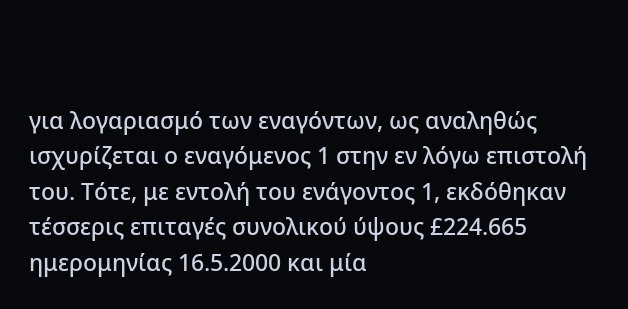για λογαριασμό των εναγόντων, ως αναληθώς ισχυρίζεται ο εναγόμενος 1 στην εν λόγω επιστολή του. Τότε, με εντολή του ενάγοντος 1, εκδόθηκαν τέσσερις επιταγές συνολικού ύψους £224.665 ημερομηνίας 16.5.2000 και μία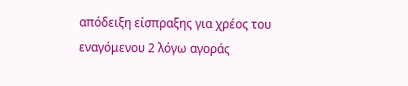απόδειξη είσπραξης για χρέος του εναγόμενου 2 λόγω αγοράς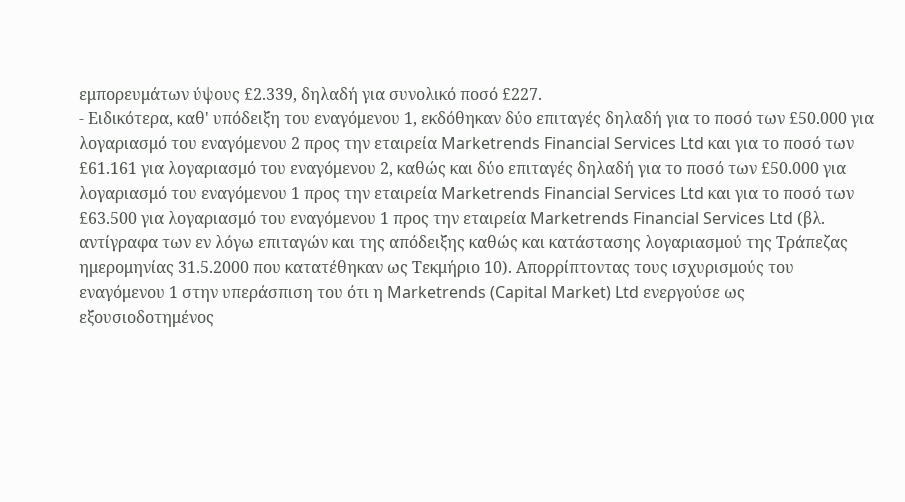εμπορευμάτων ύψους £2.339, δηλαδή για συνολικό ποσό £227.
- Ειδικότερα, καθ' υπόδειξη του εναγόμενου 1, εκδόθηκαν δύο επιταγές δηλαδή για το ποσό των £50.000 για λογαριασμό του εναγόμενου 2 προς την εταιρεία Marketrends Financial Services Ltd και για το ποσό των £61.161 για λογαριασμό του εναγόμενου 2, καθώς και δύο επιταγές δηλαδή για το ποσό των £50.000 για λογαριασμό του εναγόμενου 1 προς την εταιρεία Marketrends Financial Services Ltd και για το ποσό των £63.500 για λογαριασμό του εναγόμενου 1 προς την εταιρεία Marketrends Financial Services Ltd (βλ. αντίγραφα των εν λόγω επιταγών και της απόδειξης καθώς και κατάστασης λογαριασμού της Τράπεζας ημερομηνίας 31.5.2000 που κατατέθηκαν ως Τεκμήριο 10). Απορρίπτοντας τους ισχυρισμούς του εναγόμενου 1 στην υπεράσπιση του ότι η Marketrends (Capital Market) Ltd ενεργούσε ως εξουσιοδοτημένος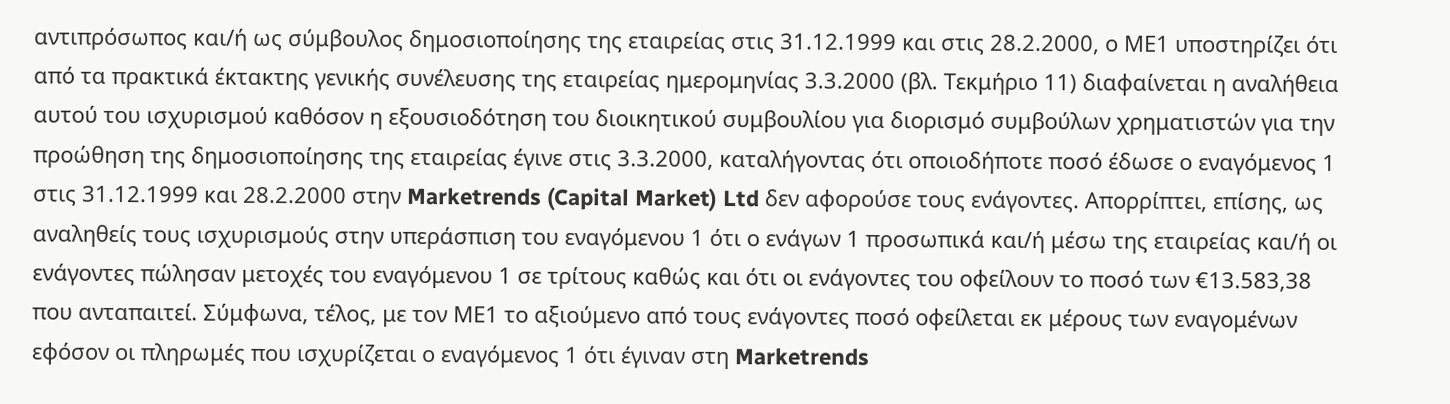αντιπρόσωπος και/ή ως σύμβουλος δημοσιοποίησης της εταιρείας στις 31.12.1999 και στις 28.2.2000, ο ΜΕ1 υποστηρίζει ότι από τα πρακτικά έκτακτης γενικής συνέλευσης της εταιρείας ημερομηνίας 3.3.2000 (βλ. Τεκμήριο 11) διαφαίνεται η αναλήθεια αυτού του ισχυρισμού καθόσον η εξουσιοδότηση του διοικητικού συμβουλίου για διορισμό συμβούλων χρηματιστών για την προώθηση της δημοσιοποίησης της εταιρείας έγινε στις 3.3.2000, καταλήγοντας ότι οποιοδήποτε ποσό έδωσε ο εναγόμενος 1 στις 31.12.1999 και 28.2.2000 στην Marketrends (Capital Market) Ltd δεν αφορούσε τους ενάγοντες. Απορρίπτει, επίσης, ως αναληθείς τους ισχυρισμούς στην υπεράσπιση του εναγόμενου 1 ότι ο ενάγων 1 προσωπικά και/ή μέσω της εταιρείας και/ή οι ενάγοντες πώλησαν μετοχές του εναγόμενου 1 σε τρίτους καθώς και ότι οι ενάγοντες του οφείλουν το ποσό των €13.583,38 που ανταπαιτεί. Σύμφωνα, τέλος, με τον ΜΕ1 το αξιούμενο από τους ενάγοντες ποσό οφείλεται εκ μέρους των εναγομένων εφόσον οι πληρωμές που ισχυρίζεται ο εναγόμενος 1 ότι έγιναν στη Marketrends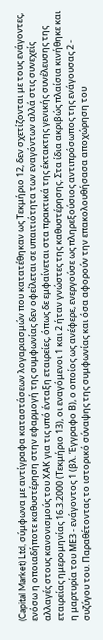(Capital Market) Ltd, σύμφωνα με αντίγραφα καταστάσεων λογαριασμών που κατατέθηκαν ως Τεκμήριο 12, δεν σχετίζονται με τους ενάγοντες, ενόσω η οποιαδήποτε καθυστέρηση στην εφαρμογή της συμφωνίας δεν οφείλεται σε υπαιτιότητα των εναγόντων αλλά στις συνεχείς αλλαγές στους κανονισμούς του ΧΑΚ για τις υπό ένταξη εταιρείες, όπως δε εμφαίνεται στα πρακτικά της έκτακτης γενικής συνέλευσης της εταιρείας ημερομηνίας 16.3.2000 (Τεκμήριο 13), οι εναγόμενοι 1 και 2 ήταν γνώστες της καθυστέρησης. Στα ίδια ακριβώς πλαίσια κινήθηκε και η μαρτυρία του ΜΕ3 - ενάγοντος 1 (βλ. Έγγραφο Β), ο οποίος ως ανέφερε, ενεργούσε ως πληρεξούσιος αντιπρόσωπος της ενάγουσας 2 - συζύγου του. Παραθέτοντας το ιστορικό σύναψης της συμφωνίας και όσα αφορούν την επακολουθήσασα αποχώρηση του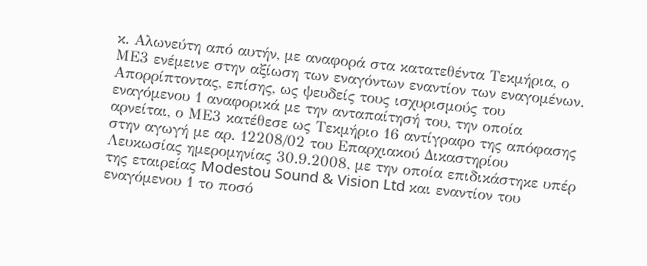κ. Αλωνεύτη από αυτήν, με αναφορά στα κατατεθέντα Τεκμήρια, ο ΜΕ3 ενέμεινε στην αξίωση των εναγόντων εναντίον των εναγομένων. Απορρίπτοντας, επίσης, ως ψευδείς τους ισχυρισμούς του εναγόμενου 1 αναφορικά με την ανταπαίτησή του, την οποία αρνείται, ο ΜΕ3 κατέθεσε ως Τεκμήριο 16 αντίγραφο της απόφασης στην αγωγή με αρ. 12208/02 του Επαρχιακού Δικαστηρίου Λευκωσίας ημερομηνίας 30.9.2008, με την οποία επιδικάστηκε υπέρ της εταιρείας Modestou Sound & Vision Ltd και εναντίον του εναγόμενου 1 το ποσό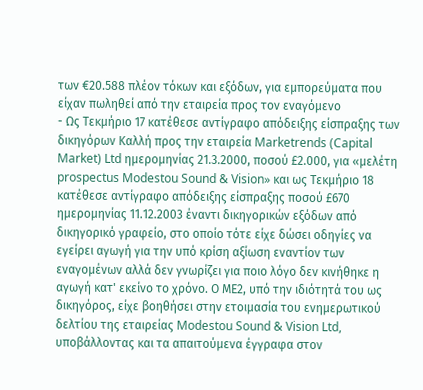των €20.588 πλέον τόκων και εξόδων, για εμπορεύματα που είχαν πωληθεί από την εταιρεία προς τον εναγόμενο
- Ως Τεκμήριο 17 κατέθεσε αντίγραφο απόδειξης είσπραξης των δικηγόρων Καλλή προς την εταιρεία Marketrends (Capital Market) Ltd ημερομηνίας 21.3.2000, ποσού £2.000, για «μελέτη prospectus Modestou Sound & Vision» και ως Τεκμήριο 18 κατέθεσε αντίγραφο απόδειξης είσπραξης ποσού £670 ημερομηνίας 11.12.2003 έναντι δικηγορικών εξόδων από δικηγορικό γραφείο, στο οποίο τότε είχε δώσει οδηγίες να εγείρει αγωγή για την υπό κρίση αξίωση εναντίον των εναγομένων αλλά δεν γνωρίζει για ποιο λόγο δεν κινήθηκε η αγωγή κατ' εκείνο το χρόνο. Ο ΜΕ2, υπό την ιδιότητά του ως δικηγόρος, είχε βοηθήσει στην ετοιμασία του ενημερωτικού δελτίου της εταιρείας Modestou Sound & Vision Ltd, υποβάλλοντας και τα απαιτούμενα έγγραφα στον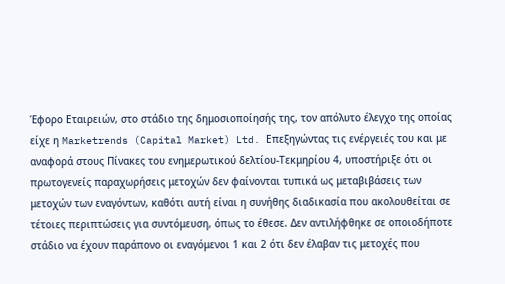Έφορο Εταιρειών, στο στάδιο της δημοσιοποίησής της, τον απόλυτο έλεγχο της οποίας είχε η Marketrends (Capital Market) Ltd. Επεξηγώντας τις ενέργειές του και με αναφορά στους Πίνακες του ενημερωτικού δελτίου-Τεκμηρίου 4, υποστήριξε ότι οι πρωτογενείς παραχωρήσεις μετοχών δεν φαίνονται τυπικά ως μεταβιβάσεις των μετοχών των εναγόντων, καθότι αυτή είναι η συνήθης διαδικασία που ακολουθείται σε τέτοιες περιπτώσεις για συντόμευση, όπως το έθεσε. Δεν αντιλήφθηκε σε οποιοδήποτε στάδιο να έχουν παράπονο οι εναγόμενοι 1 και 2 ότι δεν έλαβαν τις μετοχές που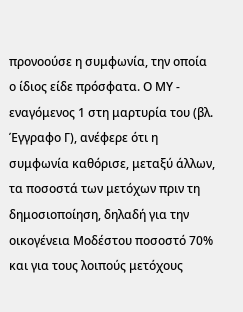προνοούσε η συμφωνία, την οποία ο ίδιος είδε πρόσφατα. Ο ΜΥ - εναγόμενος 1 στη μαρτυρία του (βλ. Έγγραφο Γ), ανέφερε ότι η συμφωνία καθόρισε, μεταξύ άλλων, τα ποσοστά των μετόχων πριν τη δημοσιοποίηση, δηλαδή για την οικογένεια Μοδέστου ποσοστό 70% και για τους λοιπούς μετόχους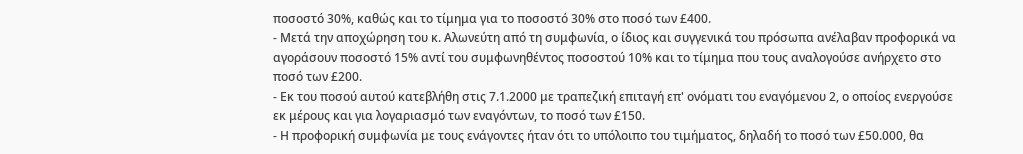ποσοστό 30%, καθώς και το τίμημα για το ποσοστό 30% στο ποσό των £400.
- Μετά την αποχώρηση του κ. Αλωνεύτη από τη συμφωνία, ο ίδιος και συγγενικά του πρόσωπα ανέλαβαν προφορικά να αγοράσουν ποσοστό 15% αντί του συμφωνηθέντος ποσοστού 10% και το τίμημα που τους αναλογούσε ανήρχετο στο ποσό των £200.
- Εκ του ποσού αυτού κατεβλήθη στις 7.1.2000 με τραπεζική επιταγή επ' ονόματι του εναγόμενου 2, ο οποίος ενεργούσε εκ μέρους και για λογαριασμό των εναγόντων, το ποσό των £150.
- Η προφορική συμφωνία με τους ενάγοντες ήταν ότι το υπόλοιπο του τιμήματος, δηλαδή το ποσό των £50.000, θα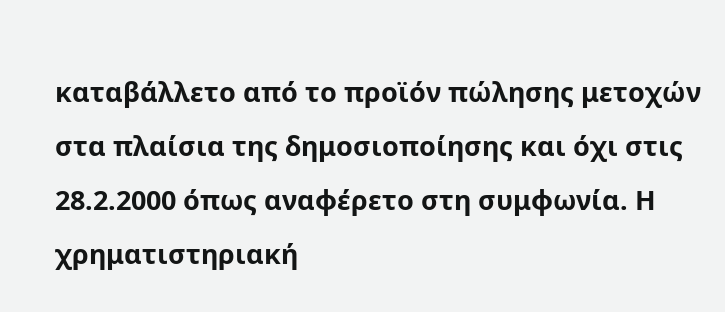καταβάλλετο από το προϊόν πώλησης μετοχών στα πλαίσια της δημοσιοποίησης και όχι στις 28.2.2000 όπως αναφέρετο στη συμφωνία. Η χρηματιστηριακή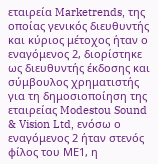εταιρεία Marketrends, της οποίας γενικός διευθυντής και κύριος μέτοχος ήταν ο εναγόμενος 2, διορίστηκε ως διευθυντής έκδοσης και σύμβουλος χρηματιστής για τη δημοσιοποίηση της εταιρείας Modestou Sound & Vision Ltd, ενόσω ο εναγόμενος 2 ήταν στενός φίλος του ΜΕ1, η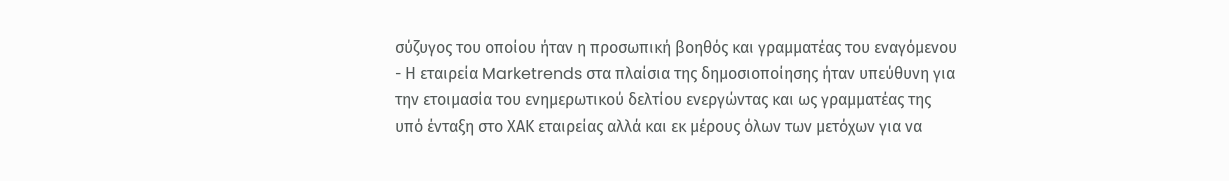σύζυγος του οποίου ήταν η προσωπική βοηθός και γραμματέας του εναγόμενου
- Η εταιρεία Marketrends στα πλαίσια της δημοσιοποίησης ήταν υπεύθυνη για την ετοιμασία του ενημερωτικού δελτίου ενεργώντας και ως γραμματέας της υπό ένταξη στο ΧΑΚ εταιρείας αλλά και εκ μέρους όλων των μετόχων για να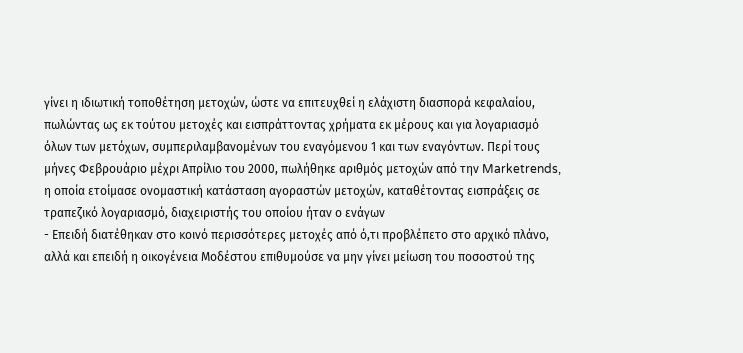γίνει η ιδιωτική τοποθέτηση μετοχών, ώστε να επιτευχθεί η ελάχιστη διασπορά κεφαλαίου, πωλώντας ως εκ τούτου μετοχές και εισπράττοντας χρήματα εκ μέρους και για λογαριασμό όλων των μετόχων, συμπεριλαμβανομένων του εναγόμενου 1 και των εναγόντων. Περί τους μήνες Φεβρουάριο μέχρι Απρίλιο του 2000, πωλήθηκε αριθμός μετοχών από την Marketrends, η οποία ετοίμασε ονομαστική κατάσταση αγοραστών μετοχών, καταθέτοντας εισπράξεις σε τραπεζικό λογαριασμό, διαχειριστής του οποίου ήταν ο ενάγων
- Επειδή διατέθηκαν στο κοινό περισσότερες μετοχές από ό,τι προβλέπετο στο αρχικό πλάνο, αλλά και επειδή η οικογένεια Μοδέστου επιθυμούσε να μην γίνει μείωση του ποσοστού της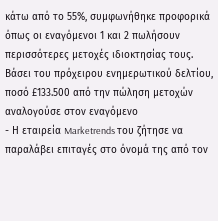κάτω από το 55%, συμφωνήθηκε προφορικά όπως οι εναγόμενοι 1 και 2 πωλήσουν περισσότερες μετοχές ιδιοκτησίας τους. Βάσει του πρόχειρου ενημερωτικού δελτίου, ποσό £133.500 από την πώληση μετοχών αναλογούσε στον εναγόμενο
- Η εταιρεία Marketrends του ζήτησε να παραλάβει επιταγές στο όνομά της από τον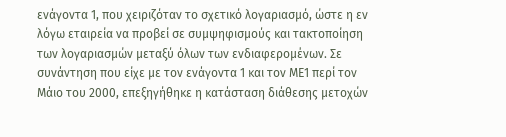ενάγοντα 1, που χειριζόταν το σχετικό λογαριασμό, ώστε η εν λόγω εταιρεία να προβεί σε συμψηφισμούς και τακτοποίηση των λογαριασμών μεταξύ όλων των ενδιαφερομένων. Σε συνάντηση που είχε με τον ενάγοντα 1 και τον ΜΕ1 περί τον Μάιο του 2000, επεξηγήθηκε η κατάσταση διάθεσης μετοχών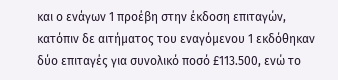και ο ενάγων 1 προέβη στην έκδοση επιταγών, κατόπιν δε αιτήματος του εναγόμενου 1 εκδόθηκαν δύο επιταγές για συνολικό ποσό £113.500, ενώ το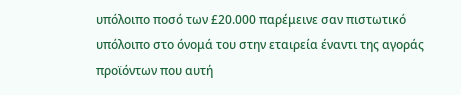υπόλοιπο ποσό των £20.000 παρέμεινε σαν πιστωτικό υπόλοιπο στο όνομά του στην εταιρεία έναντι της αγοράς προϊόντων που αυτή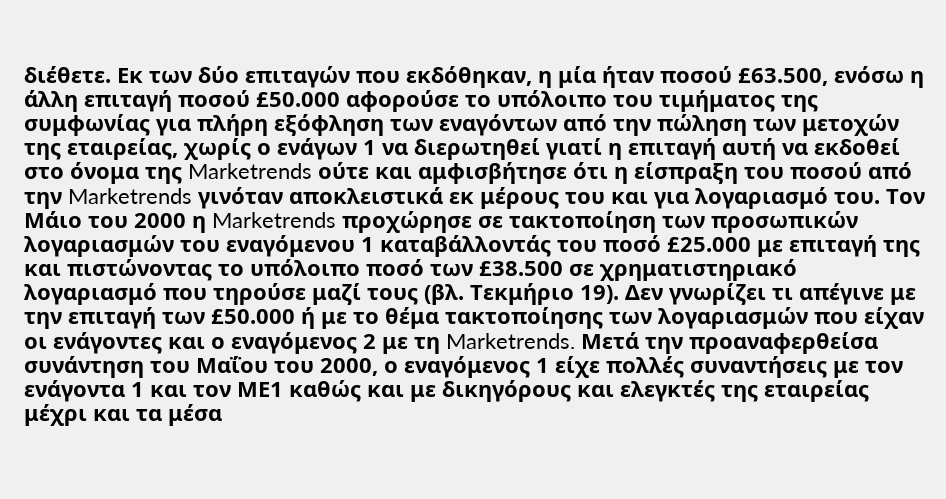διέθετε. Εκ των δύο επιταγών που εκδόθηκαν, η μία ήταν ποσού £63.500, ενόσω η άλλη επιταγή ποσού £50.000 αφορούσε το υπόλοιπο του τιμήματος της συμφωνίας για πλήρη εξόφληση των εναγόντων από την πώληση των μετοχών της εταιρείας, χωρίς ο ενάγων 1 να διερωτηθεί γιατί η επιταγή αυτή να εκδοθεί στο όνομα της Marketrends ούτε και αμφισβήτησε ότι η είσπραξη του ποσού από την Marketrends γινόταν αποκλειστικά εκ μέρους του και για λογαριασμό του. Τον Μάιο του 2000 η Marketrends προχώρησε σε τακτοποίηση των προσωπικών λογαριασμών του εναγόμενου 1 καταβάλλοντάς του ποσό £25.000 με επιταγή της και πιστώνοντας το υπόλοιπο ποσό των £38.500 σε χρηματιστηριακό λογαριασμό που τηρούσε μαζί τους (βλ. Τεκμήριο 19). Δεν γνωρίζει τι απέγινε με την επιταγή των £50.000 ή με το θέμα τακτοποίησης των λογαριασμών που είχαν οι ενάγοντες και ο εναγόμενος 2 με τη Marketrends. Μετά την προαναφερθείσα συνάντηση του Μαΐου του 2000, ο εναγόμενος 1 είχε πολλές συναντήσεις με τον ενάγοντα 1 και τον ΜΕ1 καθώς και με δικηγόρους και ελεγκτές της εταιρείας μέχρι και τα μέσα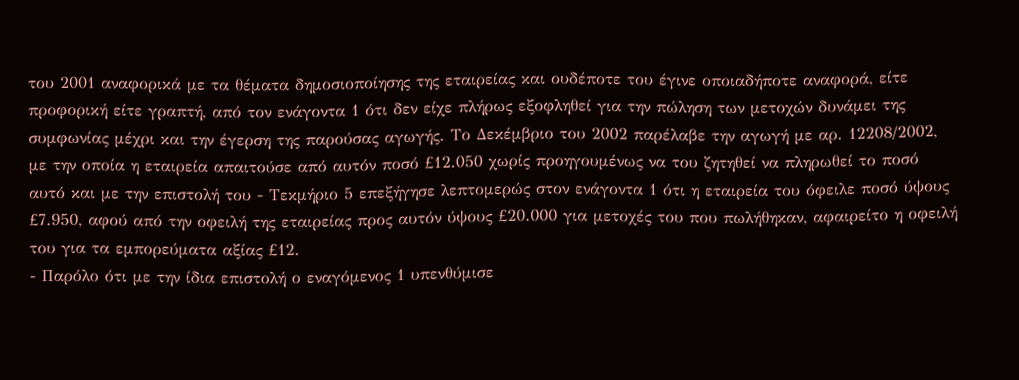του 2001 αναφορικά με τα θέματα δημοσιοποίησης της εταιρείας και ουδέποτε του έγινε οποιαδήποτε αναφορά, είτε προφορική είτε γραπτή, από τον ενάγοντα 1 ότι δεν είχε πλήρως εξοφληθεί για την πώληση των μετοχών δυνάμει της συμφωνίας μέχρι και την έγερση της παρούσας αγωγής. Το Δεκέμβριο του 2002 παρέλαβε την αγωγή με αρ. 12208/2002, με την οποία η εταιρεία απαιτούσε από αυτόν ποσό £12.050 χωρίς προηγουμένως να του ζητηθεί να πληρωθεί το ποσό αυτό και με την επιστολή του - Τεκμήριο 5 επεξήγησε λεπτομερώς στον ενάγοντα 1 ότι η εταιρεία του όφειλε ποσό ύψους £7.950, αφού από την οφειλή της εταιρείας προς αυτόν ύψους £20.000 για μετοχές του που πωλήθηκαν, αφαιρείτο η οφειλή του για τα εμπορεύματα αξίας £12.
- Παρόλο ότι με την ίδια επιστολή ο εναγόμενος 1 υπενθύμισε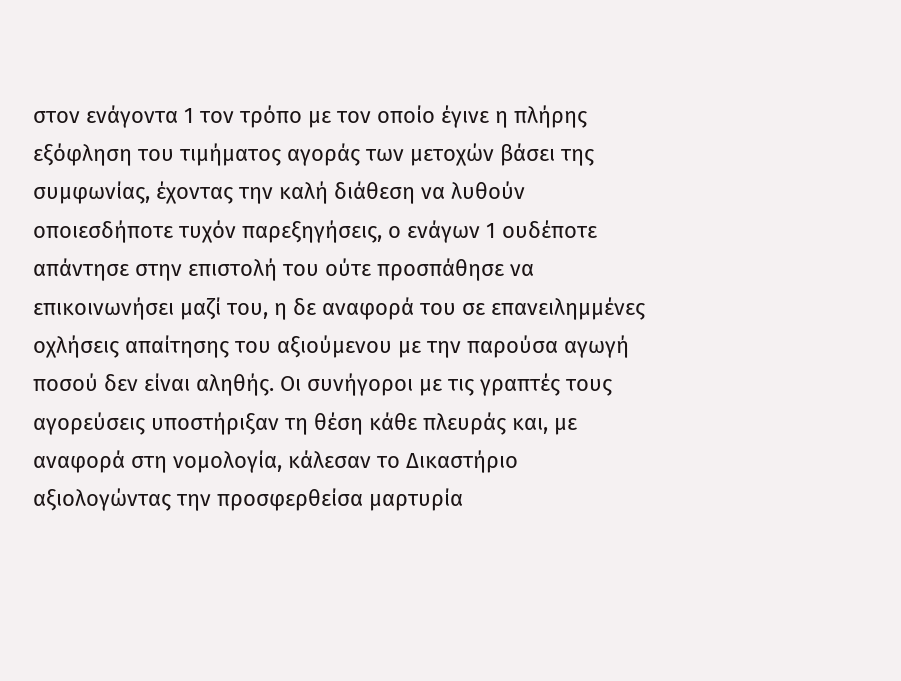στον ενάγοντα 1 τον τρόπο με τον οποίο έγινε η πλήρης εξόφληση του τιμήματος αγοράς των μετοχών βάσει της συμφωνίας, έχοντας την καλή διάθεση να λυθούν οποιεσδήποτε τυχόν παρεξηγήσεις, ο ενάγων 1 ουδέποτε απάντησε στην επιστολή του ούτε προσπάθησε να επικοινωνήσει μαζί του, η δε αναφορά του σε επανειλημμένες οχλήσεις απαίτησης του αξιούμενου με την παρούσα αγωγή ποσού δεν είναι αληθής. Οι συνήγοροι με τις γραπτές τους αγορεύσεις υποστήριξαν τη θέση κάθε πλευράς και, με αναφορά στη νομολογία, κάλεσαν το Δικαστήριο αξιολογώντας την προσφερθείσα μαρτυρία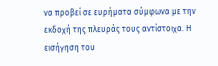να προβεί σε ευρήματα σύμφωνα με την εκδοχή της πλευράς τους αντίστοιχα. Η εισήγηση του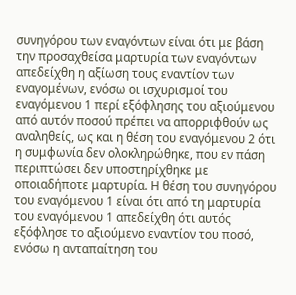συνηγόρου των εναγόντων είναι ότι με βάση την προσαχθείσα μαρτυρία των εναγόντων απεδείχθη η αξίωση τους εναντίον των εναγομένων, ενόσω οι ισχυρισμοί του εναγόμενου 1 περί εξόφλησης του αξιούμενου από αυτόν ποσού πρέπει να απορριφθούν ως αναληθείς, ως και η θέση του εναγόμενου 2 ότι η συμφωνία δεν ολοκληρώθηκε, που εν πάση περιπτώσει δεν υποστηρίχθηκε με οποιαδήποτε μαρτυρία. Η θέση του συνηγόρου του εναγόμενου 1 είναι ότι από τη μαρτυρία του εναγόμενου 1 απεδείχθη ότι αυτός εξόφλησε το αξιούμενο εναντίον του ποσό, ενόσω η ανταπαίτηση του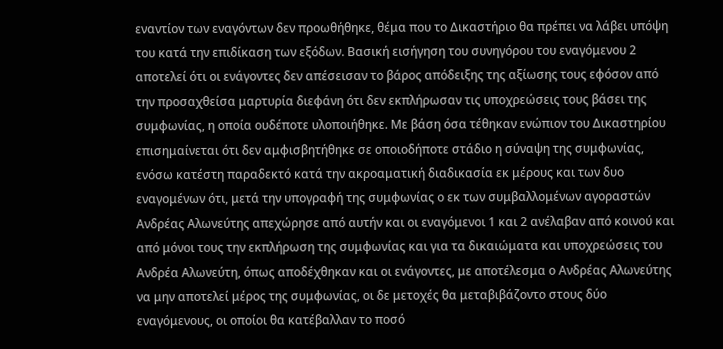εναντίον των εναγόντων δεν προωθήθηκε, θέμα που το Δικαστήριο θα πρέπει να λάβει υπόψη του κατά την επιδίκαση των εξόδων. Βασική εισήγηση του συνηγόρου του εναγόμενου 2 αποτελεί ότι οι ενάγοντες δεν απέσεισαν το βάρος απόδειξης της αξίωσης τους εφόσον από την προσαχθείσα μαρτυρία διεφάνη ότι δεν εκπλήρωσαν τις υποχρεώσεις τους βάσει της συμφωνίας, η οποία ουδέποτε υλοποιήθηκε. Με βάση όσα τέθηκαν ενώπιον του Δικαστηρίου επισημαίνεται ότι δεν αμφισβητήθηκε σε οποιοδήποτε στάδιο η σύναψη της συμφωνίας, ενόσω κατέστη παραδεκτό κατά την ακροαματική διαδικασία εκ μέρους και των δυο εναγομένων ότι, μετά την υπογραφή της συμφωνίας ο εκ των συμβαλλομένων αγοραστών Ανδρέας Αλωνεύτης απεχώρησε από αυτήν και οι εναγόμενοι 1 και 2 ανέλαβαν από κοινού και από μόνοι τους την εκπλήρωση της συμφωνίας και για τα δικαιώματα και υποχρεώσεις του Ανδρέα Αλωνεύτη, όπως αποδέχθηκαν και οι ενάγοντες, με αποτέλεσμα ο Ανδρέας Αλωνεύτης να μην αποτελεί μέρος της συμφωνίας, οι δε μετοχές θα μεταβιβάζοντο στους δύο εναγόμενους, οι οποίοι θα κατέβαλλαν το ποσό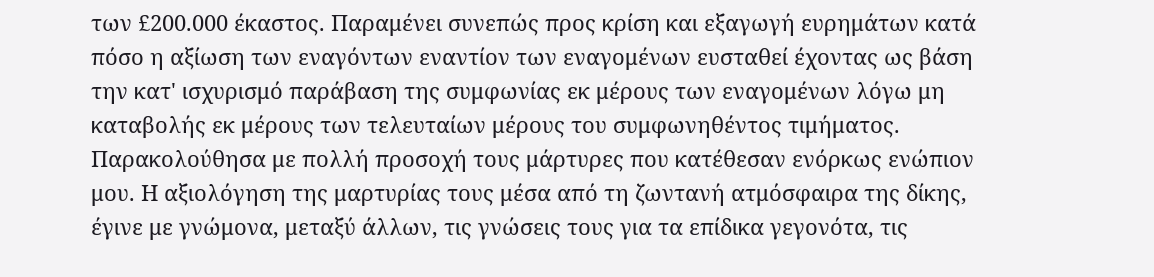των £200.000 έκαστος. Παραμένει συνεπώς προς κρίση και εξαγωγή ευρημάτων κατά πόσο η αξίωση των εναγόντων εναντίον των εναγομένων ευσταθεί έχοντας ως βάση την κατ' ισχυρισμό παράβαση της συμφωνίας εκ μέρους των εναγομένων λόγω μη καταβολής εκ μέρους των τελευταίων μέρους του συμφωνηθέντος τιμήματος. Παρακολούθησα με πολλή προσοχή τους μάρτυρες που κατέθεσαν ενόρκως ενώπιον μου. Η αξιολόγηση της μαρτυρίας τους μέσα από τη ζωντανή ατμόσφαιρα της δίκης, έγινε με γνώμονα, μεταξύ άλλων, τις γνώσεις τους για τα επίδικα γεγονότα, τις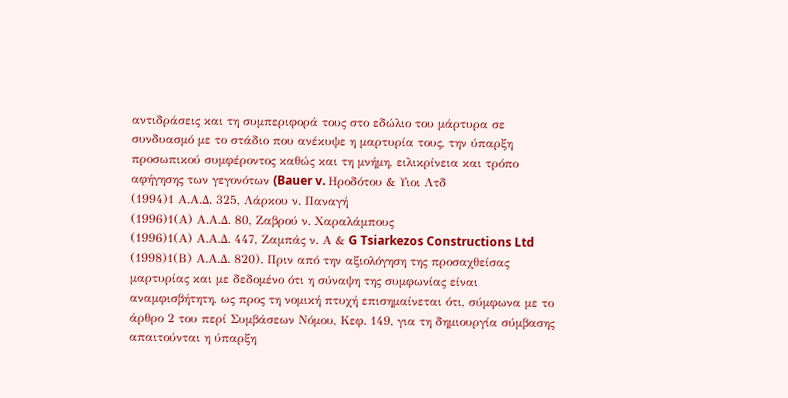αντιδράσεις και τη συμπεριφορά τους στο εδώλιο του μάρτυρα σε συνδυασμό με το στάδιο που ανέκυψε η μαρτυρία τους, την ύπαρξη προσωπικού συμφέροντος καθώς και τη μνήμη, ειλικρίνεια και τρόπο αφήγησης των γεγονότων (Bauer v. Hροδότου & Υιοι Λτδ
(1994)1 Α.Α.Δ. 325, Λάρκου ν. Παναγή
(1996)1(Α) Α.Α.Δ. 80, Ζαβρού ν. Χαραλάμπους
(1996)1(Α) Α.Α.Δ. 447, Zαμπάς ν. Α & G Tsiarkezos Constructions Ltd
(1998)1(Β) Α.Α.Δ. 820). Πριν από την αξιολόγηση της προσαχθείσας μαρτυρίας και με δεδομένο ότι η σύναψη της συμφωνίας είναι αναμφισβήτητη, ως προς τη νομική πτυχή επισημαίνεται ότι, σύμφωνα με το άρθρο 2 του περί Συμβάσεων Νόμου, Κεφ. 149, για τη δημιουργία σύμβασης απαιτούνται η ύπαρξη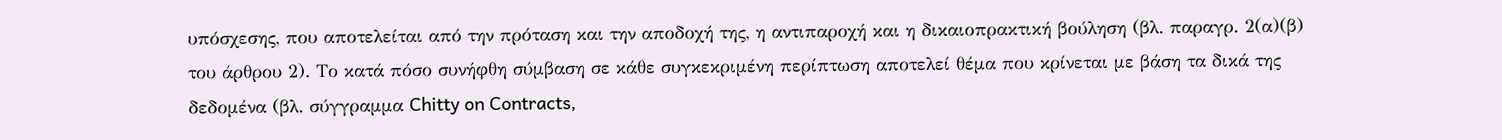υπόσχεσης, που αποτελείται από την πρόταση και την αποδοχή της, η αντιπαροχή και η δικαιοπρακτική βούληση (βλ. παραγρ. 2(α)(β) του άρθρου 2). Το κατά πόσο συνήφθη σύμβαση σε κάθε συγκεκριμένη περίπτωση αποτελεί θέμα που κρίνεται με βάση τα δικά της δεδομένα (βλ. σύγγραμμα Chitty on Contracts,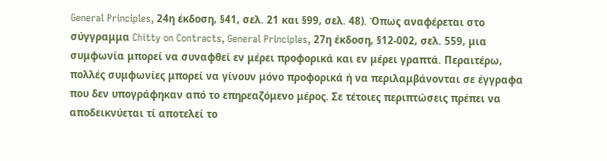General Principles, 24η έκδοση, §41, σελ. 21 και §99, σελ. 48). Όπως αναφέρεται στο σύγγραμμα Chitty on Contracts, General Principles, 27η έκδοση, §12-002, σελ. 559, μια συμφωνία μπορεί να συναφθεί εν μέρει προφορικά και εν μέρει γραπτά. Περαιτέρω, πολλές συμφωνίες μπορεί να γίνουν μόνο προφορικά ή να περιλαμβάνονται σε έγγραφα που δεν υπογράφηκαν από το επηρεαζόμενο μέρος. Σε τέτοιες περιπτώσεις πρέπει να αποδεικνύεται τί αποτελεί το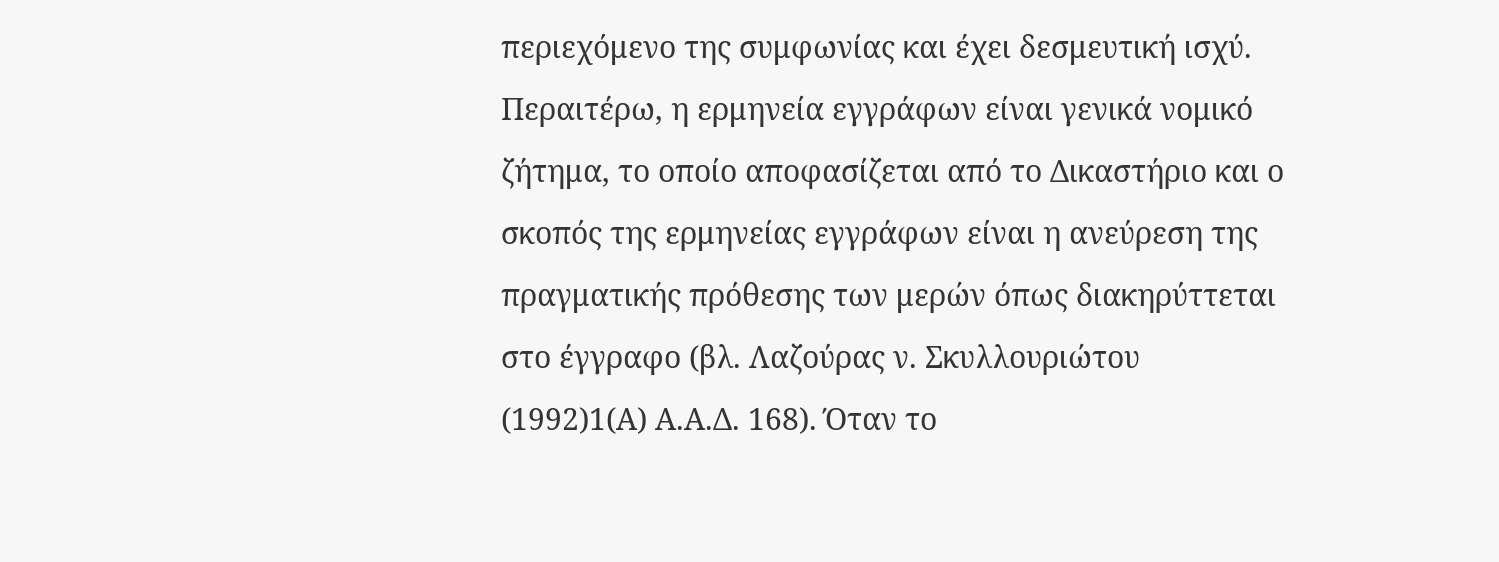περιεχόμενο της συμφωνίας και έχει δεσμευτική ισχύ. Περαιτέρω, η ερμηνεία εγγράφων είναι γενικά νομικό ζήτημα, το οποίο αποφασίζεται από το Δικαστήριο και ο σκοπός της ερμηνείας εγγράφων είναι η ανεύρεση της πραγματικής πρόθεσης των μερών όπως διακηρύττεται στο έγγραφο (βλ. Λαζούρας ν. Σκυλλουριώτου
(1992)1(Α) Α.Α.Δ. 168). Όταν το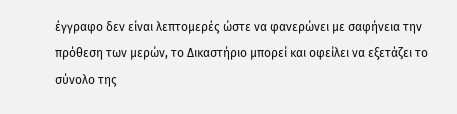έγγραφο δεν είναι λεπτομερές ώστε να φανερώνει με σαφήνεια την πρόθεση των μερών, το Δικαστήριο μπορεί και οφείλει να εξετάζει το σύνολο της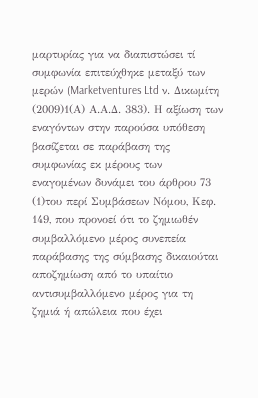μαρτυρίας για να διαπιστώσει τί συμφωνία επιτεύχθηκε μεταξύ των μερών (Marketventures Ltd ν. Δικωμίτη
(2009)1(Α) Α.Α.Δ. 383). Η αξίωση των εναγόντων στην παρούσα υπόθεση βασίζεται σε παράβαση της συμφωνίας εκ μέρους των εναγομένων δυνάμει του άρθρου 73
(1)του περί Συμβάσεων Νόμου, Κεφ. 149, που προνοεί ότι το ζημιωθέν συμβαλλόμενο μέρος συνεπεία παράβασης της σύμβασης δικαιούται αποζημίωση από το υπαίτιο αντισυμβαλλόμενο μέρος για τη ζημιά ή απώλεια που έχει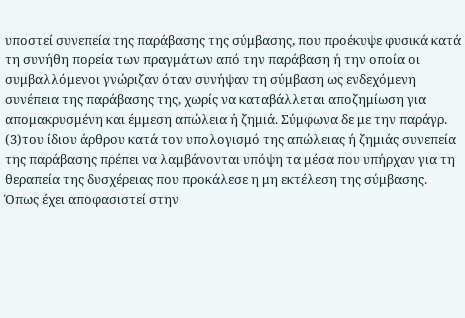υποστεί συνεπεία της παράβασης της σύμβασης, που προέκυψε φυσικά κατά τη συνήθη πορεία των πραγμάτων από την παράβαση ή την οποία οι συμβαλλόμενοι γνώριζαν όταν συνήψαν τη σύμβαση ως ενδεχόμενη συνέπεια της παράβασης της, χωρίς να καταβάλλεται αποζημίωση για απομακρυσμένη και έμμεση απώλεια ή ζημιά. Σύμφωνα δε με την παράγρ.
(3)του ίδιου άρθρου κατά τον υπολογισμό της απώλειας ή ζημιάς συνεπεία της παράβασης πρέπει να λαμβάνονται υπόψη τα μέσα που υπήρχαν για τη θεραπεία της δυσχέρειας που προκάλεσε η μη εκτέλεση της σύμβασης. Όπως έχει αποφασιστεί στην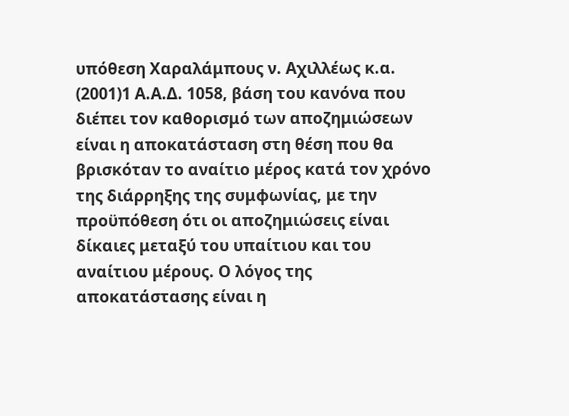υπόθεση Χαραλάμπους ν. Αχιλλέως κ.α.
(2001)1 Α.Α.Δ. 1058, βάση του κανόνα που διέπει τον καθορισμό των αποζημιώσεων είναι η αποκατάσταση στη θέση που θα βρισκόταν το αναίτιο μέρος κατά τον χρόνο της διάρρηξης της συμφωνίας, με την προϋπόθεση ότι οι αποζημιώσεις είναι δίκαιες μεταξύ του υπαίτιου και του αναίτιου μέρους. Ο λόγος της αποκατάστασης είναι η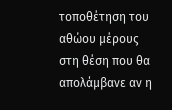τοποθέτηση του αθώου μέρους στη θέση που θα απολάμβανε αν η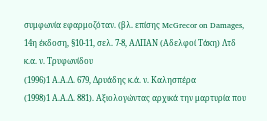συμφωνία εφαρμοζόταν. (βλ. επίσης McGrecor on Damages, 14η έκδοση, §10-11, σελ. 7-8, ΑΛΠΑΝ (Αδελφοί Τάκη) Λτδ κ.α. ν. Τρυφωνίδου
(1996)1 Α.Α.Δ. 679, Δρυάδης κ.ά. ν. Καλησπέρα
(1998)1 Α.Α.Δ. 881). Αξιολογώντας αρχικά την μαρτυρία που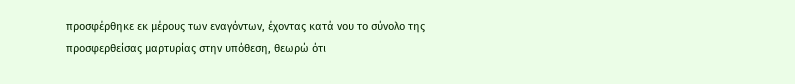προσφέρθηκε εκ μέρους των εναγόντων, έχοντας κατά νου το σύνολο της προσφερθείσας μαρτυρίας στην υπόθεση, θεωρώ ότι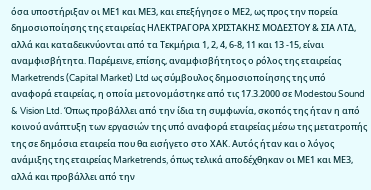όσα υποστήριξαν οι ΜΕ1 και ΜΕ3, και επεξήγησε ο ΜΕ2, ως προς την πορεία δημοσιοποίησης της εταιρείας ΗΛΕΚΤΡΑΓΟΡΑ ΧΡΙΣΤΑΚΗΣ ΜΟΔΕΣΤΟΥ & ΣΙΑ ΛΤΔ, αλλά και καταδεικνύονται από τα Τεκμήρια 1, 2, 4, 6-8, 11 και 13 -15, είναι αναμφισβήτητα. Παρέμεινε, επίσης, αναμφισβήτητος ο ρόλος της εταιρείας Marketrends (Capital Market) Ltd ως σύμβουλος δημοσιοποίησης της υπό αναφορά εταιρείας, η οποία μετονομάστηκε από τις 17.3.2000 σε Modestou Sound & Vision Ltd. Όπως προβάλλει από την ίδια τη συμφωνία, σκοπός της ήταν η από κοινού ανάπτυξη των εργασιών της υπό αναφορά εταιρείας μέσω της μετατροπής της σε δημόσια εταιρεία που θα εισήγετο στο ΧΑΚ. Αυτός ήταν και ο λόγος ανάμιξης της εταιρείας Marketrends, όπως τελικά αποδέχθηκαν οι ΜΕ1 και ΜΕ3, αλλά και προβάλλει από την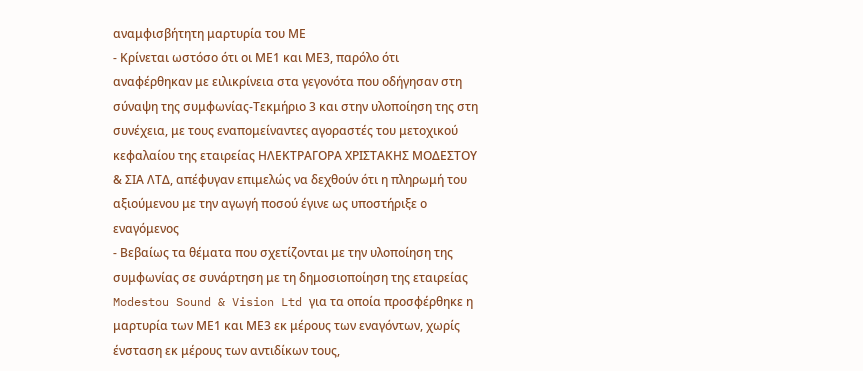αναμφισβήτητη μαρτυρία του ΜΕ
- Κρίνεται ωστόσο ότι οι ΜΕ1 και ΜΕ3, παρόλο ότι αναφέρθηκαν με ειλικρίνεια στα γεγονότα που οδήγησαν στη σύναψη της συμφωνίας-Τεκμήριο 3 και στην υλοποίηση της στη συνέχεια, με τους εναπομείναντες αγοραστές του μετοχικού κεφαλαίου της εταιρείας ΗΛΕΚΤΡΑΓΟΡΑ ΧΡΙΣΤΑΚΗΣ ΜΟΔΕΣΤΟΥ & ΣΙΑ ΛΤΔ, απέφυγαν επιμελώς να δεχθούν ότι η πληρωμή του αξιούμενου με την αγωγή ποσού έγινε ως υποστήριξε ο εναγόμενος
- Βεβαίως τα θέματα που σχετίζονται με την υλοποίηση της συμφωνίας σε συνάρτηση με τη δημοσιοποίηση της εταιρείας Modestou Sound & Vision Ltd για τα οποία προσφέρθηκε η μαρτυρία των ΜΕ1 και ΜΕ3 εκ μέρους των εναγόντων, χωρίς ένσταση εκ μέρους των αντιδίκων τους,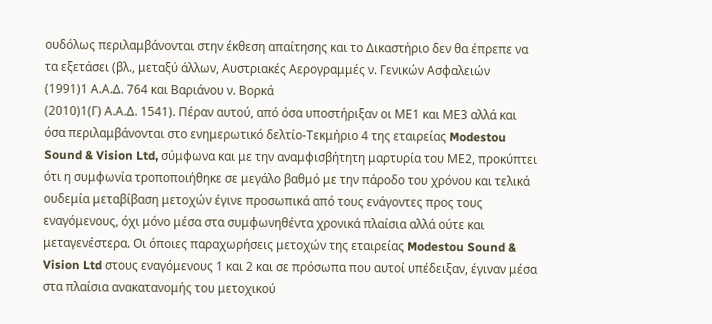ουδόλως περιλαμβάνονται στην έκθεση απαίτησης και το Δικαστήριο δεν θα έπρεπε να τα εξετάσει (βλ., μεταξύ άλλων, Αυστριακές Αερογραμμές ν. Γενικών Ασφαλειών
(1991)1 Α.Α.Δ. 764 και Βαριάνου ν. Βορκά
(2010)1(Γ) Α.Α.Δ. 1541). Πέραν αυτού, από όσα υποστήριξαν οι ΜΕ1 και ΜΕ3 αλλά και όσα περιλαμβάνονται στο ενημερωτικό δελτίο-Τεκμήριο 4 της εταιρείας Modestou Sound & Vision Ltd, σύμφωνα και με την αναμφισβήτητη μαρτυρία του ΜΕ2, προκύπτει ότι η συμφωνία τροποποιήθηκε σε μεγάλο βαθμό με την πάροδο του χρόνου και τελικά ουδεμία μεταβίβαση μετοχών έγινε προσωπικά από τους ενάγοντες προς τους εναγόμενους, όχι μόνο μέσα στα συμφωνηθέντα χρονικά πλαίσια αλλά ούτε και μεταγενέστερα. Οι όποιες παραχωρήσεις μετοχών της εταιρείας Modestou Sound & Vision Ltd στους εναγόμενους 1 και 2 και σε πρόσωπα που αυτοί υπέδειξαν, έγιναν μέσα στα πλαίσια ανακατανομής του μετοχικού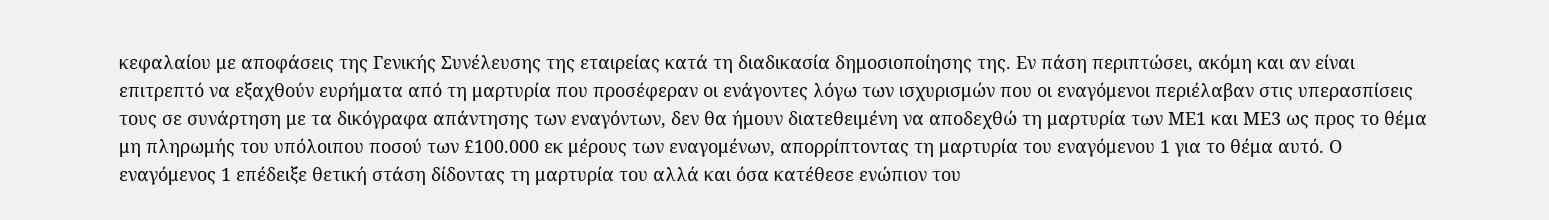κεφαλαίου με αποφάσεις της Γενικής Συνέλευσης της εταιρείας κατά τη διαδικασία δημοσιοποίησης της. Εν πάση περιπτώσει, ακόμη και αν είναι επιτρεπτό να εξαχθούν ευρήματα από τη μαρτυρία που προσέφεραν οι ενάγοντες λόγω των ισχυρισμών που οι εναγόμενοι περιέλαβαν στις υπερασπίσεις τους σε συνάρτηση με τα δικόγραφα απάντησης των εναγόντων, δεν θα ήμουν διατεθειμένη να αποδεχθώ τη μαρτυρία των ΜΕ1 και ΜΕ3 ως προς το θέμα μη πληρωμής του υπόλοιπου ποσού των £100.000 εκ μέρους των εναγομένων, απορρίπτοντας τη μαρτυρία του εναγόμενου 1 για το θέμα αυτό. Ο εναγόμενος 1 επέδειξε θετική στάση δίδοντας τη μαρτυρία του αλλά και όσα κατέθεσε ενώπιον του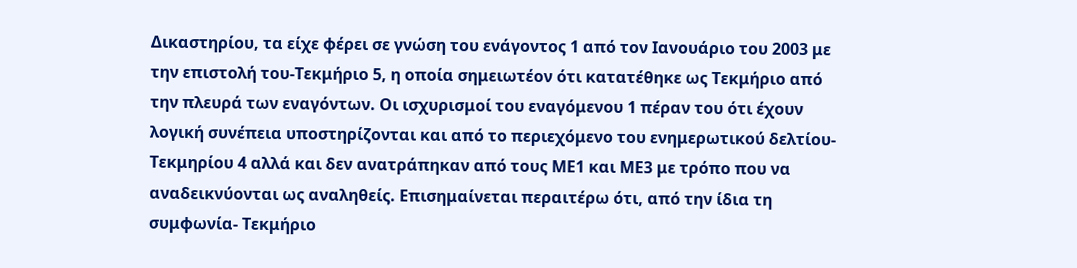Δικαστηρίου, τα είχε φέρει σε γνώση του ενάγοντος 1 από τον Ιανουάριο του 2003 με την επιστολή του-Τεκμήριο 5, η οποία σημειωτέον ότι κατατέθηκε ως Τεκμήριο από την πλευρά των εναγόντων. Οι ισχυρισμοί του εναγόμενου 1 πέραν του ότι έχουν λογική συνέπεια υποστηρίζονται και από το περιεχόμενο του ενημερωτικού δελτίου- Τεκμηρίου 4 αλλά και δεν ανατράπηκαν από τους ΜΕ1 και ΜΕ3 με τρόπο που να αναδεικνύονται ως αναληθείς. Επισημαίνεται περαιτέρω ότι, από την ίδια τη συμφωνία- Τεκμήριο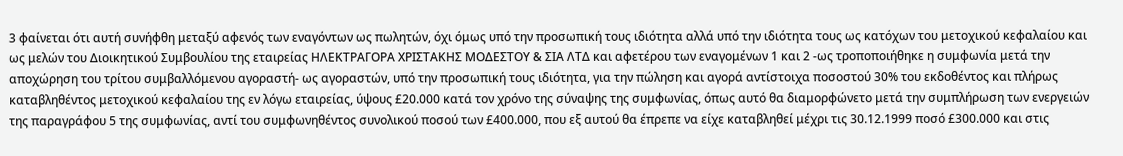3 φαίνεται ότι αυτή συνήφθη μεταξύ αφενός των εναγόντων ως πωλητών, όχι όμως υπό την προσωπική τους ιδιότητα αλλά υπό την ιδιότητα τους ως κατόχων του μετοχικού κεφαλαίου και ως μελών του Διοικητικού Συμβουλίου της εταιρείας ΗΛΕΚΤΡΑΓΟΡΑ ΧΡΙΣΤΑΚΗΣ ΜΟΔΕΣΤΟΥ & ΣΙΑ ΛΤΔ και αφετέρου των εναγομένων 1 και 2 -ως τροποποιήθηκε η συμφωνία μετά την αποχώρηση του τρίτου συμβαλλόμενου αγοραστή- ως αγοραστών, υπό την προσωπική τους ιδιότητα, για την πώληση και αγορά αντίστοιχα ποσοστού 30% του εκδοθέντος και πλήρως καταβληθέντος μετοχικού κεφαλαίου της εν λόγω εταιρείας, ύψους £20.000 κατά τον χρόνο της σύναψης της συμφωνίας, όπως αυτό θα διαμορφώνετο μετά την συμπλήρωση των ενεργειών της παραγράφου 5 της συμφωνίας, αντί του συμφωνηθέντος συνολικού ποσού των £400.000, που εξ αυτού θα έπρεπε να είχε καταβληθεί μέχρι τις 30.12.1999 ποσό £300.000 και στις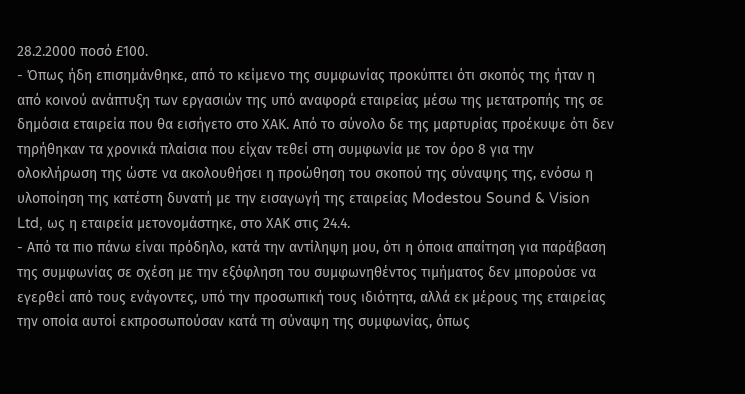28.2.2000 ποσό £100.
- Όπως ήδη επισημάνθηκε, από το κείμενο της συμφωνίας προκύπτει ότι σκοπός της ήταν η από κοινού ανάπτυξη των εργασιών της υπό αναφορά εταιρείας μέσω της μετατροπής της σε δημόσια εταιρεία που θα εισήγετο στο ΧΑΚ. Από το σύνολο δε της μαρτυρίας προέκυψε ότι δεν τηρήθηκαν τα χρονικά πλαίσια που είχαν τεθεί στη συμφωνία με τον όρο 8 για την ολοκλήρωση της ώστε να ακολουθήσει η προώθηση του σκοπού της σύναψης της, ενόσω η υλοποίηση της κατέστη δυνατή με την εισαγωγή της εταιρείας Modestou Sound & Vision Ltd, ως η εταιρεία μετονομάστηκε, στο ΧΑΚ στις 24.4.
- Από τα πιο πάνω είναι πρόδηλο, κατά την αντίληψη μου, ότι η όποια απαίτηση για παράβαση της συμφωνίας σε σχέση με την εξόφληση του συμφωνηθέντος τιμήματος δεν μπορούσε να εγερθεί από τους ενάγοντες, υπό την προσωπική τους ιδιότητα, αλλά εκ μέρους της εταιρείας την οποία αυτοί εκπροσωπούσαν κατά τη σύναψη της συμφωνίας, όπως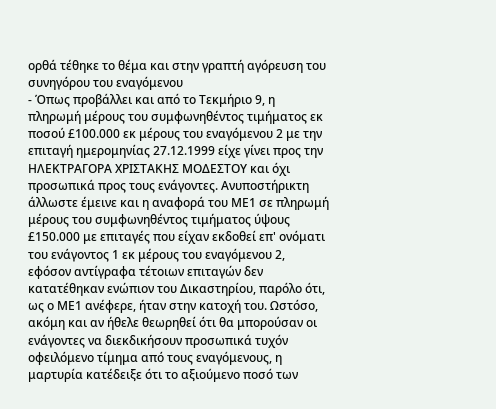ορθά τέθηκε το θέμα και στην γραπτή αγόρευση του συνηγόρου του εναγόμενου
- Όπως προβάλλει και από το Τεκμήριο 9, η πληρωμή μέρους του συμφωνηθέντος τιμήματος εκ ποσού £100.000 εκ μέρους του εναγόμενου 2 με την επιταγή ημερομηνίας 27.12.1999 είχε γίνει προς την ΗΛΕΚΤΡΑΓΟΡΑ ΧΡΙΣΤΑΚΗΣ ΜΟΔΕΣΤΟΥ και όχι προσωπικά προς τους ενάγοντες. Ανυποστήρικτη άλλωστε έμεινε και η αναφορά του ΜΕ1 σε πληρωμή μέρους του συμφωνηθέντος τιμήματος ύψους £150.000 με επιταγές που είχαν εκδοθεί επ' ονόματι του ενάγοντος 1 εκ μέρους του εναγόμενου 2, εφόσον αντίγραφα τέτοιων επιταγών δεν κατατέθηκαν ενώπιον του Δικαστηρίου, παρόλο ότι, ως ο ΜΕ1 ανέφερε, ήταν στην κατοχή του. Ωστόσο, ακόμη και αν ήθελε θεωρηθεί ότι θα μπορούσαν οι ενάγοντες να διεκδικήσουν προσωπικά τυχόν οφειλόμενο τίμημα από τους εναγόμενους, η μαρτυρία κατέδειξε ότι το αξιούμενο ποσό των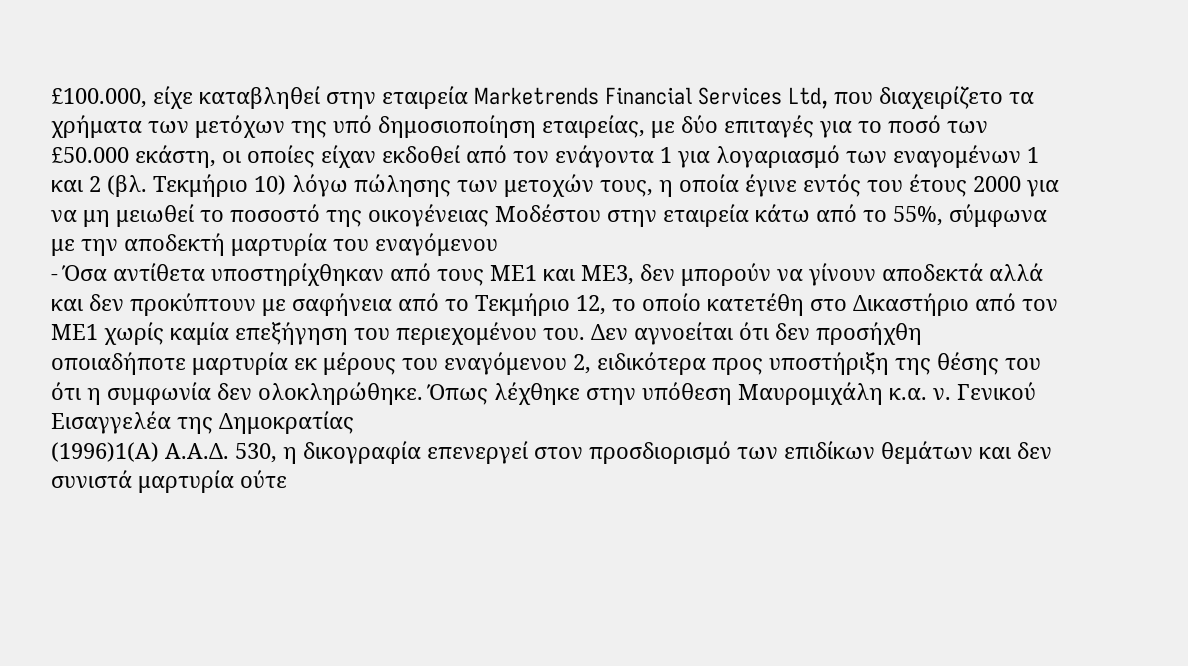£100.000, είχε καταβληθεί στην εταιρεία Marketrends Financial Services Ltd, που διαχειρίζετο τα χρήματα των μετόχων της υπό δημοσιοποίηση εταιρείας, με δύο επιταγές για το ποσό των £50.000 εκάστη, οι οποίες είχαν εκδοθεί από τον ενάγοντα 1 για λογαριασμό των εναγομένων 1 και 2 (βλ. Τεκμήριο 10) λόγω πώλησης των μετοχών τους, η οποία έγινε εντός του έτους 2000 για να μη μειωθεί το ποσοστό της οικογένειας Μοδέστου στην εταιρεία κάτω από το 55%, σύμφωνα με την αποδεκτή μαρτυρία του εναγόμενου
- Όσα αντίθετα υποστηρίχθηκαν από τους ΜΕ1 και ΜΕ3, δεν μπορούν να γίνουν αποδεκτά αλλά και δεν προκύπτουν με σαφήνεια από το Τεκμήριο 12, το οποίο κατετέθη στο Δικαστήριο από τον ΜΕ1 χωρίς καμία επεξήγηση του περιεχομένου του. Δεν αγνοείται ότι δεν προσήχθη οποιαδήποτε μαρτυρία εκ μέρους του εναγόμενου 2, ειδικότερα προς υποστήριξη της θέσης του ότι η συμφωνία δεν ολοκληρώθηκε. Όπως λέχθηκε στην υπόθεση Μαυρομιχάλη κ.α. ν. Γενικού Εισαγγελέα της Δημοκρατίας
(1996)1(Α) Α.Α.Δ. 530, η δικογραφία επενεργεί στον προσδιορισμό των επιδίκων θεμάτων και δεν συνιστά μαρτυρία ούτε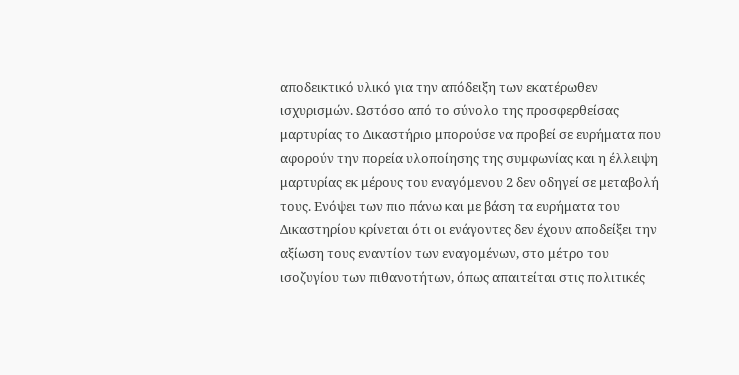αποδεικτικό υλικό για την απόδειξη των εκατέρωθεν ισχυρισμών. Ωστόσο από το σύνολο της προσφερθείσας μαρτυρίας το Δικαστήριο μπορούσε να προβεί σε ευρήματα που αφορούν την πορεία υλοποίησης της συμφωνίας και η έλλειψη μαρτυρίας εκ μέρους του εναγόμενου 2 δεν οδηγεί σε μεταβολή τους. Ενόψει των πιο πάνω και με βάση τα ευρήματα του Δικαστηρίου κρίνεται ότι οι ενάγοντες δεν έχουν αποδείξει την αξίωση τους εναντίον των εναγομένων, στο μέτρο του ισοζυγίου των πιθανοτήτων, όπως απαιτείται στις πολιτικές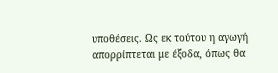υποθέσεις. Ως εκ τούτου η αγωγή απορρίπτεται με έξοδα, όπως θα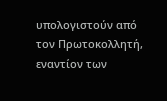υπολογιστούν από τον Πρωτοκολλητή, εναντίον των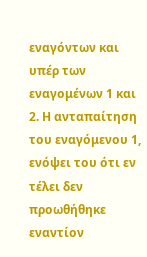εναγόντων και υπέρ των εναγομένων 1 και 2. Η ανταπαίτηση του εναγόμενου 1, ενόψει του ότι εν τέλει δεν προωθήθηκε εναντίον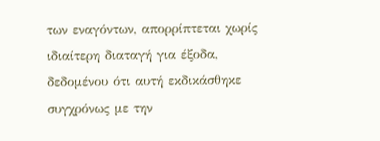των εναγόντων, απορρίπτεται χωρίς ιδιαίτερη διαταγή για έξοδα, δεδομένου ότι αυτή εκδικάσθηκε συγχρόνως με την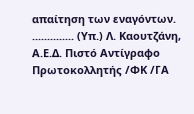απαίτηση των εναγόντων. .............. (Υπ.) Λ. Καουτζάνη, Α.Ε.Δ. Πιστό Αντίγραφο Πρωτοκολλητής /ΦΚ /ΓΑ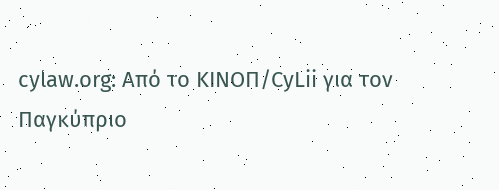cylaw.org: Από το ΚΙΝOΠ/CyLii για τον Παγκύπριο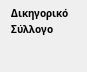Δικηγορικό Σύλλογο